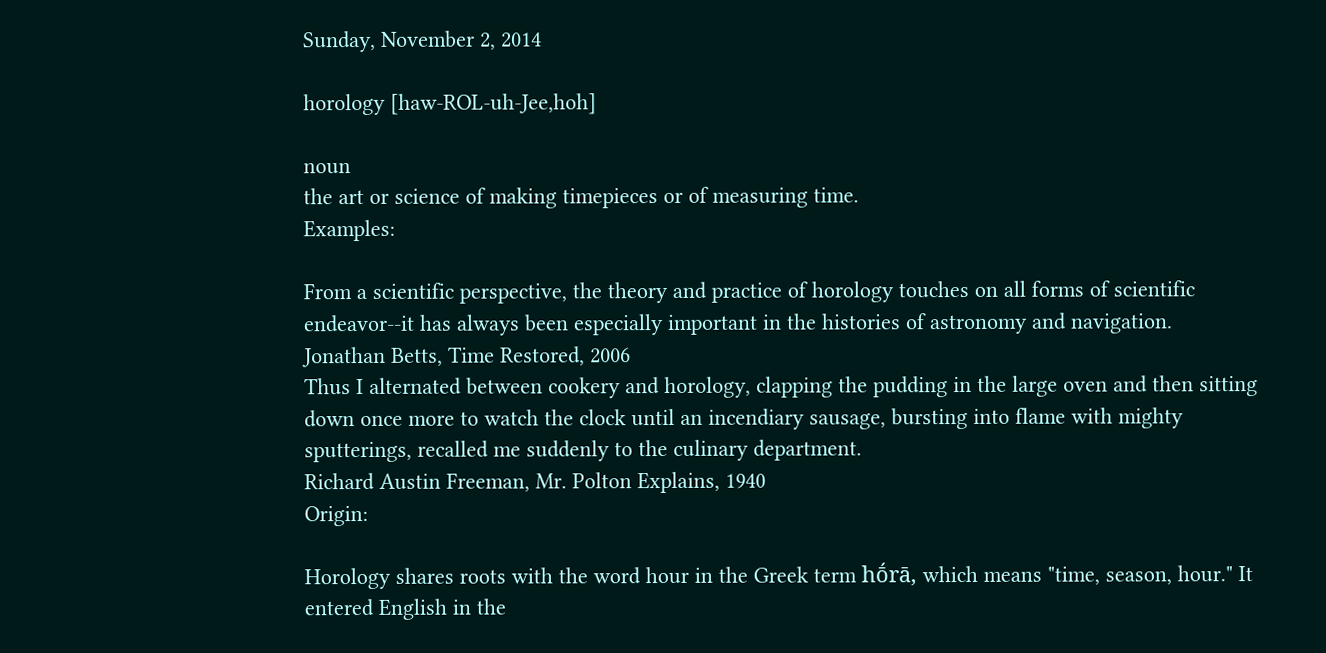Sunday, November 2, 2014

horology [haw-ROL-uh-Jee,hoh]

noun
the art or science of making timepieces or of measuring time.
Examples:

From a scientific perspective, the theory and practice of horology touches on all forms of scientific endeavor--it has always been especially important in the histories of astronomy and navigation.
Jonathan Betts, Time Restored, 2006
Thus I alternated between cookery and horology, clapping the pudding in the large oven and then sitting down once more to watch the clock until an incendiary sausage, bursting into flame with mighty sputterings, recalled me suddenly to the culinary department.
Richard Austin Freeman, Mr. Polton Explains, 1940
Origin:

Horology shares roots with the word hour in the Greek term hṓrā, which means "time, season, hour." It entered English in the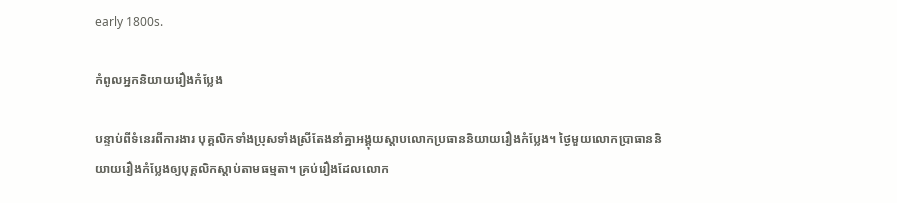early 1800s.

កំពូលអ្នកនិយាយរឿងកំប្លែង

បន្ទាប់ពីទំនេរពីការងារ បុគ្គលិកទាំងប្រុសទាំងស្រីតែងនាំគ្នាអង្គុយស្តាបលោកប្រធាននិយាយរឿងកំប្លែង។ ថ្ងៃមួយលោកប្រាធាននិយាយរឿងកំប្លែងឲ្យបុគ្គលិកស្តាប់តាមធម្មតា។ គ្រប់រឿងដែលលោក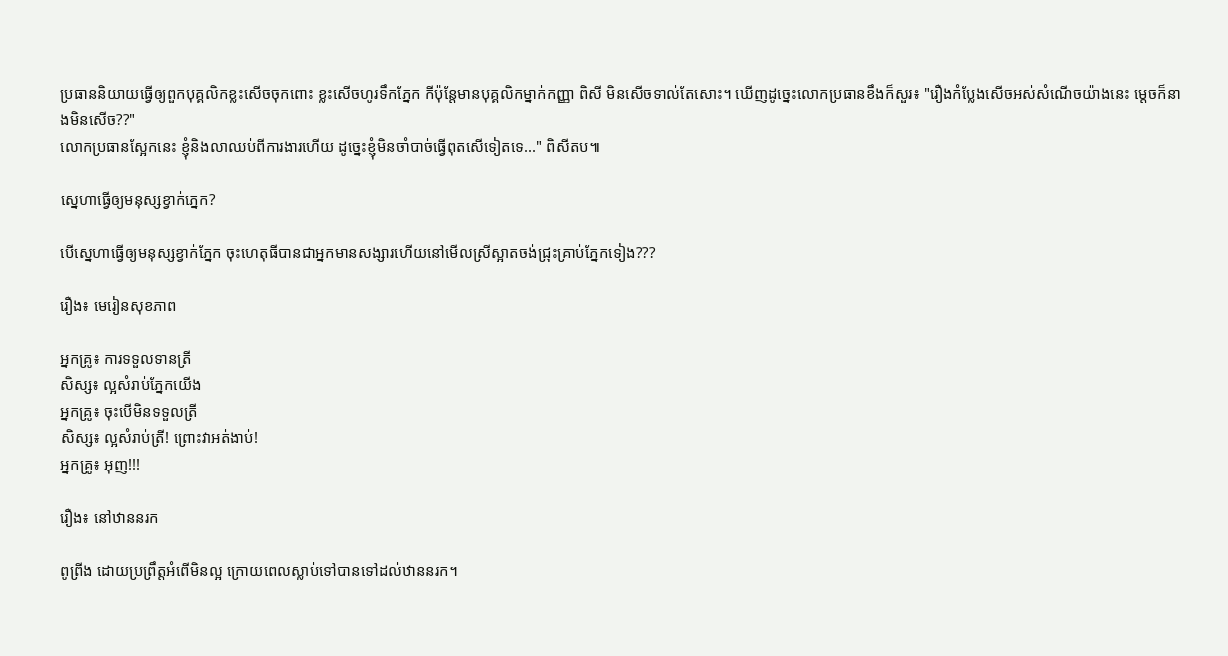ប្រធាននិយាយធ្វើឲ្យពួកបុគ្គលិកខ្លះសើចចុកពោះ ខ្លះសើចហូរទឹកភ្នែក កីប៉ុន្តែមានបុគ្គលិកម្នាក់កញ្ញា ពិសី មិនសើចទាល់តែសោះ។ ឃើញដូច្នេះលោកប្រធានខឹងក៏សួរ៖ "រឿងកំប្លែងសើចអស់សំណើចយ៉ាងនេះ ម្តេចក៏នាងមិនសើច??"
លោកប្រធានស្អែកនេះ ខ្ញុំនិងលាឈប់ពីការងារហើយ ដូច្នេះខ្ញុំមិនចាំបាច់ធ្វើពុតសើទៀតទេ..." ពិសីតប៕

ស្នេហាធ្វើឲ្យមនុស្សខ្វាក់ភ្នេក?

បើស្នេហាធ្វើឲ្យមនុស្សខ្វាក់ភ្នែក ចុះហេតុធីបានជាអ្នកមានសង្សារហើយនៅមើលស្រីស្អាតចង់ជ្រុះគ្រាប់ភ្នែកទៀង???

រឿង៖ មេរៀនសុខភាព

អ្នកគ្រូ៖ ការទទួលទានត្រី
សិស្ស៖ ល្អសំរាប់ភ្នែកយើង
អ្នកគ្រូ៖ ចុះបើមិនទទួលត្រី
សិស្ស៖ ល្អសំរាប់ត្រី! ព្រោះវាអត់ងាប់!
អ្នកគ្រូ៖ អុញ!!!

រឿង៖ នៅឋាននរក

ពូព្រីង ដោយប្រព្រឹត្តអំពើមិនល្អ ក្រោយពេលស្លាប់ទៅបានទៅដល់ឋាននរក។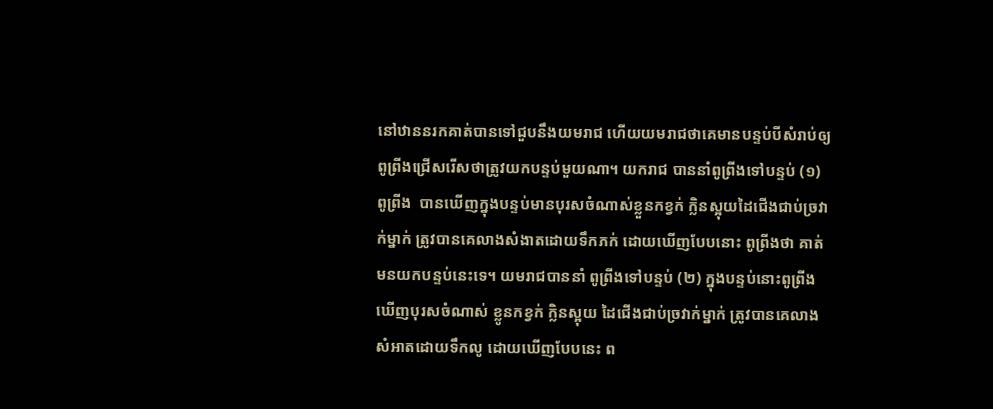នៅឋាននរកគាត់បានទៅជួបនឹងយមរាជ ហើយយមរាជថាគេមានបន្ទប់បីសំរាប់ឲ្យ ពូព្រីងជ្រើសរើសថាត្រូវយកបន្ទប់មួយណា។ យករាជ បាននាំពូព្រីងទៅបន្ទប់ (១) ពូព្រីង  បានឃើញក្នុងបន្ទប់មានបុរសចំណាស់ខ្លួនកខ្វក់ ក្លិនស្អុយដៃជើងជាប់ច្រវាក់ម្នាក់ ត្រូវបានគេលាងសំងាតដោយទឹកភក់ ដោយឃើញបែបនោះ ពូព្រីងថា គាត់មនយកបន្ទប់នេះទេ។ យមរាជបាននាំ ពូព្រីងទៅបន្ទប់ (២) ក្នុងបន្ទប់នោះពូព្រីងឃើញបុរសចំណាស់ ខ្លូនកខ្វក់ ក្លិនស្អុយ ដៃជើងជាប់ច្រវាក់ម្នាក់ ត្រូវបានគេលាងសំអាតដោយទឹកលូ ដោយឃើញបែបនេះ ព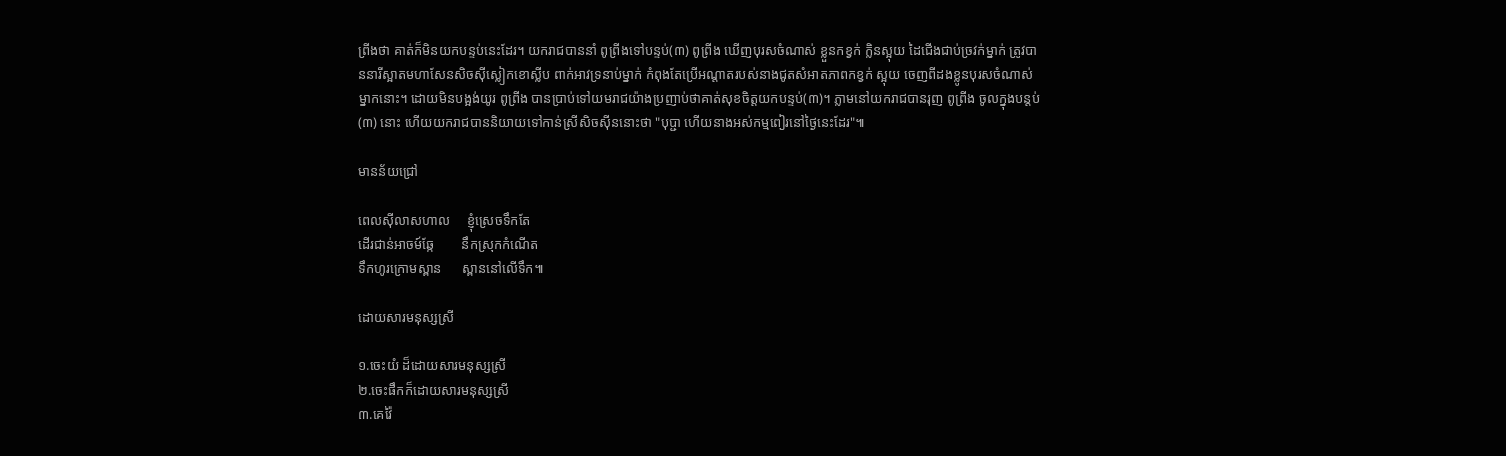ព្រីងថា គាត់ក៏មិនយកបន្ទប់នេះដែរ។ យករាជបាននាំ ពូព្រីងទៅបន្ទប់(៣) ពូព្រីង ឃើញបុរសចំណាស់ ខ្លួនកខ្វក់ ក្លិនស្អុយ ដៃជើងជាប់ច្រវក់ម្នាក់ ត្រូវបាននារីស្អាតមហាសែនសិចស៊ីស្លៀកខោស្លីប ពាក់អាវទ្រនាប់ម្នាក់ កំពុងតែប្រើអណ្តាតរបស់នាងជូតសំអាតភាពកខ្វក់ ស្អុយ ចេញពីដងខ្លូនបុរសចំណាស់ម្នាកនោះ។ ដោយមិនបង្អង់យូរ ពូព្រីង បានប្រាប់ទៅយមរាជយ៉ាងប្រញាប់ថាគាត់សុខចិត្តយកបន្ទប់(៣)។ ភ្លាមនៅយករាជបានរុញ ពូព្រីង ចូលក្នុងបន្តប់(៣) នោះ ហើយយករាជបាននិយាយទៅកាន់ស្រីសិចស៊ីននោះថា "បុប្ជា ហើយនាងអស់កម្មពៀរនៅថ្ងៃនេះដែរ"៕

មានន័យជ្រៅ

ពេលស៊ីលាសហាល     ខ្ញុំស្រេចទឹកតែ
ដើរជាន់អាចម៍ឆ្កែ        នឹកស្រុកកំណើត
ទឹកហូរក្រោមស្ពាន      ស្ពាននៅលើទឹក៕

ដោយសារមនុស្សស្រី

១.ចេះយំ ដ៏ដោយសារមនុស្សស្រី
២.ចេះផឹកក៏ដោយសារមនុស្សស្រី
៣.គេវ៉ៃ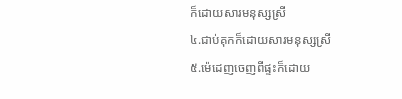ក៏ដោយសារមនុស្សស្រី
៤.ជាប់គុកក៏ដោយសារមនុស្សស្រី
៥.ម៉េដេញចេញពីផ្ទះក៏ដោយ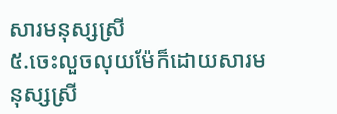សារមនុស្សស្រី
៥.ចេះលួចលុយម៉ែក៏ដោយសារមនុស្សស្រី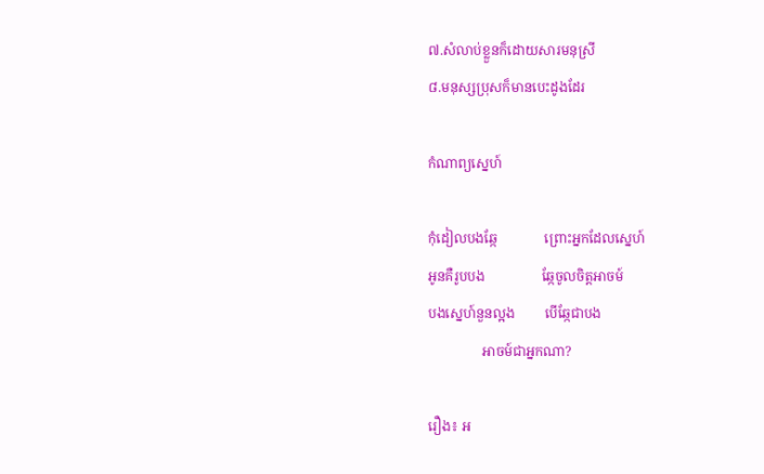៧.សំលាប់ខ្លួនក៏ដោយសារមនុស្រី
៨.មនុស្សប្រុសក៏មានបេះដូងដែរ

កំណាព្យស្នេហ៍

កុំដៀលបងឆ្កែ              ព្រោះអ្នកដែលស្នេហ៍
អូនគឺរូបបង                 ឆ្កែចូលចិត្តអាចម៍
បងស្នេហ៍នួនល្អង         បើឆ្កែជាបង
                អាចម៍ជាអ្នកណា?

រឿង៖ អ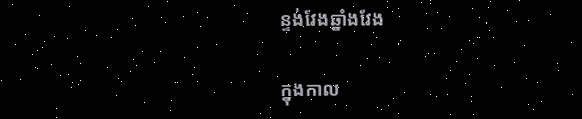ន្ទង់វែងឆ្នាំងវែង

ក្នុងកាល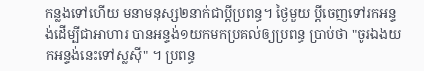កន្លងទៅហើយ មនាមនុស្ស២នាក់ជាប្តីប្រពន្ធ។ ថ្ងៃមួយ ប្តីចេញទៅរកអន្ទង់ដើម្បីជាអាហារ បានអន្ទង់១យកមកប្រគល់ឲ្យប្រពន្ធ ប្រាប់ថា "ចូរឯងយកអន្ទង់នេះទៅស្លស៊ី" ។ ប្រពន្ធ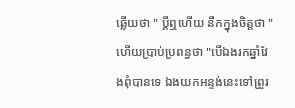ឆ្លើយថា " ប្តីឮហើយ នឹកក្នុងចិត្តថា " ហើយប្រាប់ប្រពន្ធថា "បើឯងរកឆ្នាំវែងពុំបានទេ ឯងយកអន្ទង់នេះទៅព្រួរ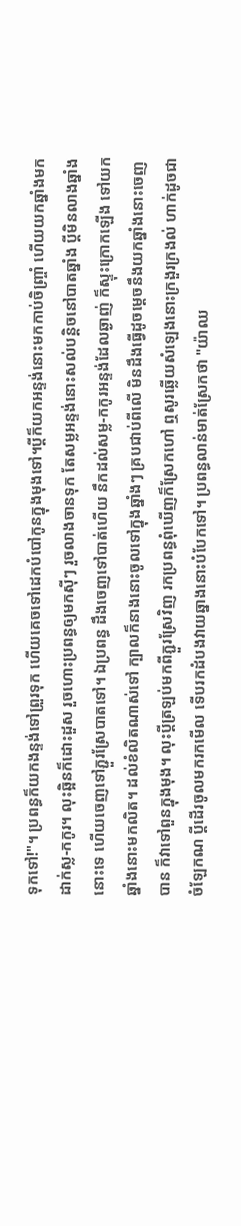ទុកទៅ!"។ ប្រពន្ធក៏យកងន្ទង់ទៅព្រួរទុក ហើយគេចទៅដេកបំបៅកូនក្នុងមុងទៅ។ប្តីក៏យកអន្ទង់នោះមកកាប់ចិញ្ច្រាំ ហើយយកឆ្នាំងមកដាក់ស្ល-កកូរ។ លុះឆ្អិនក៏ដោះដួស រួចហោះប្រពន្ធឲ្យមកស៊ីៗ រួចលាងចានទុក តែសម្លអន្ទង់នោះសល់បន្តិចនៅបាតឆ្នាំង ប្តីមិនលាងឆ្នាំងនោះទេ ហើយចេញទៅភ្ជួរស្រែបាតទៅ។ ឯប្រពន្ធ ដឹងចេញទៅបាត់ហើយ នឹកដល់សម្ល-កកូរអន្ទង់ដែលឆ្ងាញ់ ក៏ស្ទុះក្រោកឡើង ទៅយកឆ្នាំងនោះមកលិត។ ដល់ខំលិតណាស់ទៅ ក្បាលក៏នាងនោះចូលទៅក្នុងឆ្នាំងៗ គ្របជាប់ពីលើ មិនដឹងធ្វើដូចម្តេចនឹងយកឆ្នាំងនោះចេញបាន ក៏វាទៅពួនក្នុងមុង។ លុះប្តីត្រឡប់មកពីភ្ជួរស្រែវិញ រកប្រពន្ធពុំឃើញក៏ស្រែកហៅ ឮសូរឆ្លើយសំឡេងនោះក្រងួរក្រងល់ ហាក់ដូចជាចំឡែកណ ប្តីដើរចូលមករកមើល ទើបរកដំបងវាយឆ្នាងនោះបំបែកទៅ។ ប្រពន្ធលាន់មាត់ស្រែកថា "យ៉ាឈ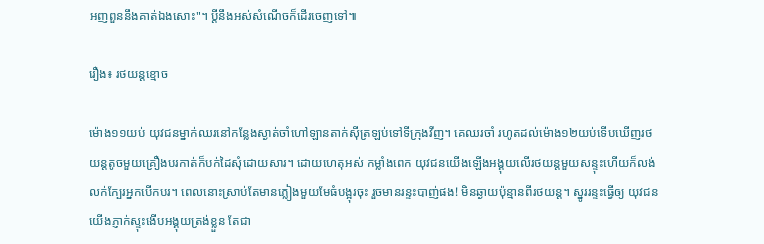អញពួននឹងគាត់ឯងសោះ"។ ប្តីនឹងអស់សំណើចក៏ដើរចេញទៅ៕

រឿង៖ រថយន្តខ្មោច

ម៉ោង១១យប់ យុវជនម្នាក់ឈរនៅកន្លែងស្ងាត់ចាំហៅឡានតាក់ស៊ីត្រឡប់ទៅទីក្រុងវីញ។ គេឈរចាំ រហូតដល់ម៉ោង១២យប់ទើបឃើញរថយន្តតូចមួយគ្រឿងបរកាត់ក៏បក់ដៃសុំដោយសារ។ ដោយហេតុអស់ កម្លាំងពេក យុវជនយើងឡើងអង្គុយលើរថយន្តមួយសន្ទុះហើយក៏លង់លក់ក្បែរអ្នកបើកបរ។ ពេលនោះស្រាប់តែមានភ្លៀងមួយមែធំបង្អុរចុះ រួចមានរន្ទះបាញ់ផង! មិនឆ្ងាយប៉ុន្មានពីរថយន្ដ។ ស្នូររន្ទះធ្វើឲ្យ យុវជនយើងភ្ញាក់ស្ទុះងើបអង្គុយត្រង់ខ្លួន តែជា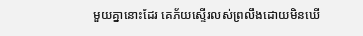មួយគ្នានោះដែរ គេភ័យស្ទើរលស់ព្រលឹងដោយមិនឃើ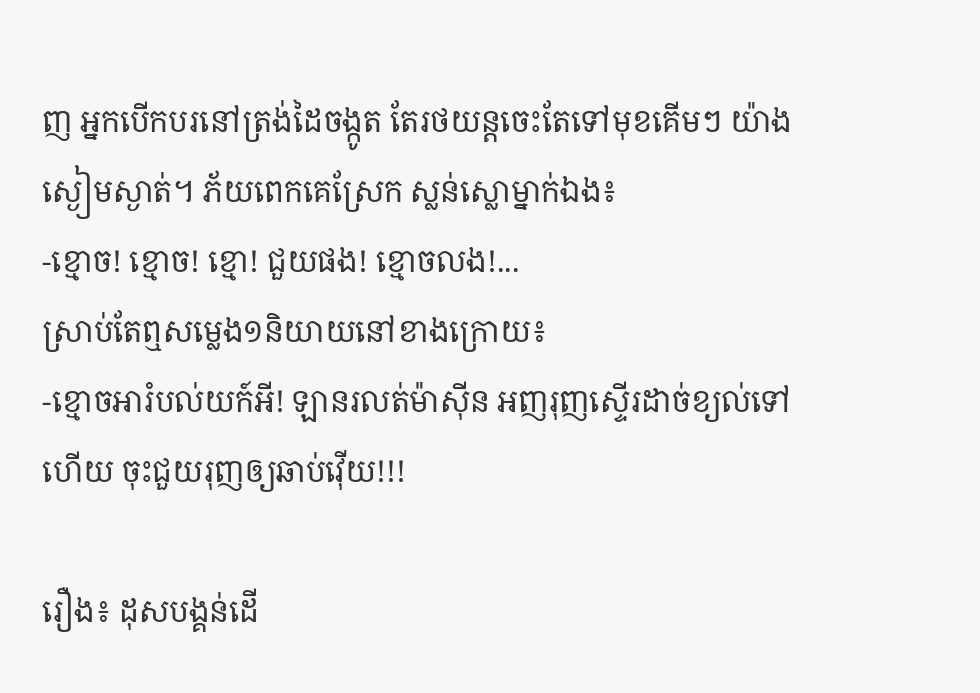ញ អ្នកបើកបរនៅត្រង់ដៃចង្កូត តែរថយន្ដចេះតែទៅមុខគើមៗ យ៉ាងស្ងៀមស្ងាត់។ ភ័យពេកគេស្រែក ស្លន់ស្លោម្នាក់ឯង៖
-ខ្មោច! ខ្មោច! ខ្មោ! ជួយផង! ខ្មោចលង!...
ស្រាប់តែឮសម្លេង១និយាយនៅខាងក្រោយ៖
-ខ្មោចអារំបល់យក៍អី! ឡានរលត់ម៉ាស៊ីន អញរុញស្ទើរដាច់ខ្យល់ទៅហើយ ចុះជួយរុញឲ្យឆាប់វ៉ើយ!!!

រឿង៖ ដុសបង្គន់ដើ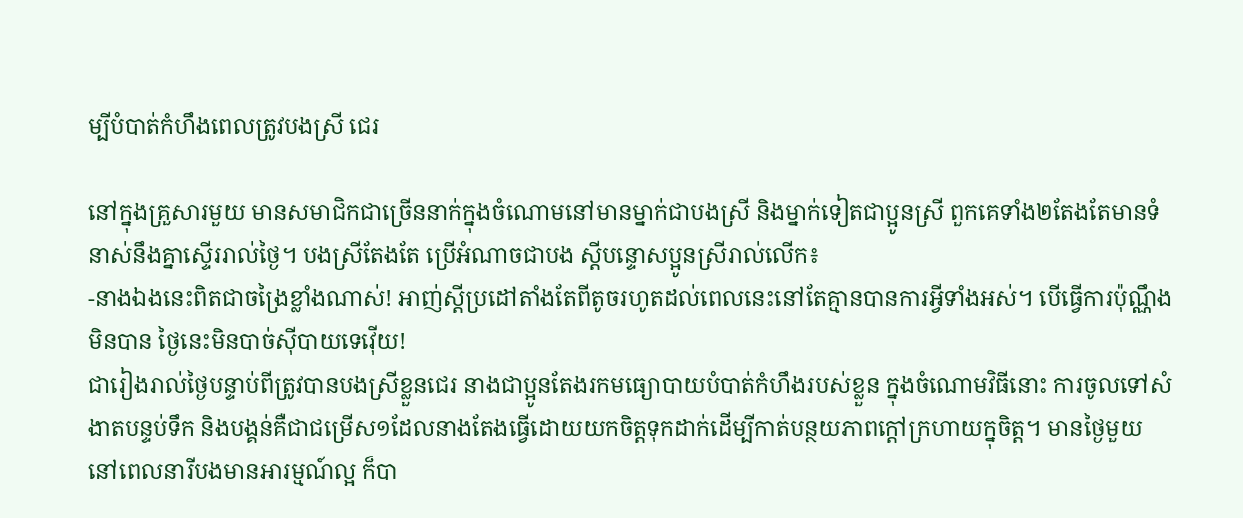ម្បីបំបាត់កំហឹងពេលត្រូវបងស្រី ជេរ

នៅក្នុងគ្រួសារមួយ មានសមាជិកជាច្រើននាក់ក្នុងចំណោមនៅមានម្នាក់ជាបងស្រី និងម្នាក់ទៀតជាប្អូនស្រី ពួកគេទាំង២តែងតែមានទំនាស់នឹងគ្នាស្ទើររាល់ថ្ងៃ។ បងស្រីតែងតែ ប្រើអំណាចជាបង ស្ដីបន្ទោសប្អូនស្រីរាល់លើក៖
-នាងឯងនេះពិតជាចង្រៃខ្លាំងណាស់! អាញ់ស្តីប្រដៅតាំងតែពីតូចរហូតដល់ពេលនេះនៅតែគ្មានបានការអ្វីទាំងអស់។ បើធ្វើការប៉ុណ្ណឹងមិនបាន ថ្ងៃនេះមិនបាច់ស៊ីបាយទេវ៉ើយ!
ជារៀងរាល់ថ្ងៃបន្ទាប់ពីត្រូវបានបងស្រីខ្លួនជេរ នាងជាប្អូនតែងរកមធ្យោបាយបំបាត់កំហឹងរបស់ខ្លួន ក្នុងចំណោមវិធីនោះ ការចូលទៅសំងាតបន្ទប់ទឹក និងបង្គន់គឺជាជម្រើស១ដែលនាងតែងធ្វើដោយយកចិត្តទុកដាក់ដើម្បីកាត់បន្ថយភាពក្ដៅក្រហាយក្នុចិត្ត។ មានថ្ងៃមួយ នៅពេលនារីបងមានអារម្មណ៍ល្អ ក៏បា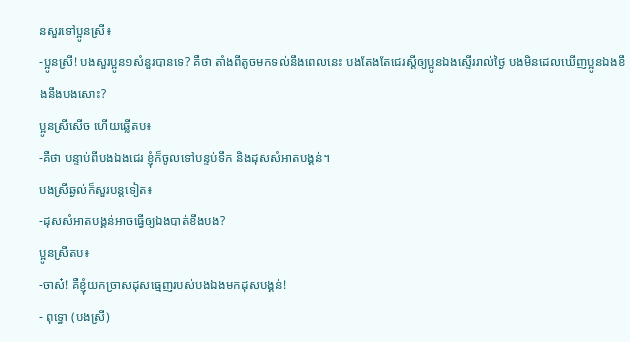នសួរទៅប្អូនស្រី៖
-ប្អូនស្រី! បងសួរប្អូន១សំនួរបានទេ? គឺថា តាំងពីតូចមកទល់នឹងពេលនេះ បងតែងតែជេរស្ដីឲ្យប្អូនឯងស្ទើររាល់ថ្ងៃ បងមិនដេលឃើញប្អូនឯងខឹងនឹងបងសោះ?
ប្អូនស្រីសើច ហើយឆ្លើតប៖
-គឺថា បន្ទាប់ពីបងឯងជេរ ខ្ញុំក៏ចូលទៅបន្ទប់ទឹក និងដុសសំអាតបង្គន់។
បងស្រីឆ្ងល់ក៏សួរបន្តទៀត៖
-ដុសសំអាតបង្គន់អាចធ្វើឲ្យឯងបាត់ខឹងបង?
ប្អូនស្រីតប៖
-ចាស៎! គឺខ្ញុំយកច្រាសដុសធ្មេញរបស់បងឯងមកដុសបង្គន់!
- ពុទ្ធោ (បងស្រី)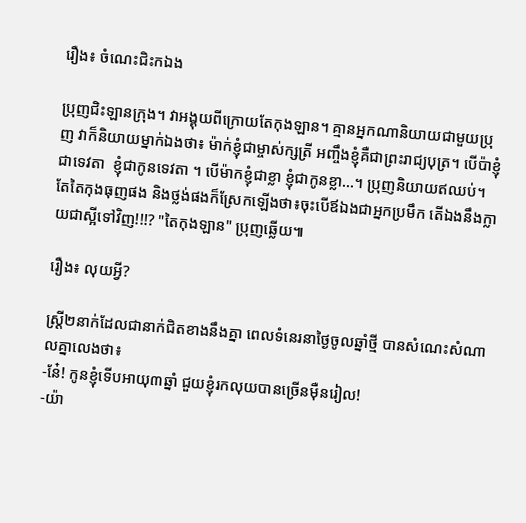រឿង៖ ចំណេះជិះកឯង

ប្រុញជិះឡានក្រុង។ វាអង្គុយពីក្រោយតែកុងឡាន។ គ្មានអ្នកណានិយាយជាមួយប្រុញ វាក៏និយាយម្នាក់ឯងថា៖ ម៉ាក់ខ្ញុំជាម្ចាស់ក្សត្រី អញ្ចឹងខ្ញុំគឺជាព្រះរាជ្យបុត្រ។ បើប៉ាខ្ញុំជាទេវតា  ខ្ញុំជាកូនទេវតា ។ បើម៉ាកខ្ញុំជាខ្លា ខ្ញុំជាកូនខ្លា...។ ប្រុញនិយាយឥឈប់។ តែតៃកុងធុញផង និងថ្លង់ផងក៏ស្រែកឡើងថា៖ចុះបើឪឯងជាអ្នកប្រមឹក តើឯងនឹងក្លាយជាស្អីទៅវិញ!!!? "តៃកុងឡាន" ប្រុញឆ្លើយ៕

រឿង៖ លុយអ្វី?

ស្រ្តី២នាក់ដែលជានាក់ជិតខាងនឹងគ្នា ពេលទំនេរនាថ្ងៃចូលឆ្នាំថ្មី បានសំណេះសំណាលគ្នាលេងថា៖
-នែ៎! កូនខ្ញុំទើបអាយុ៣ឆ្នាំ ជួយខ្ញុំរកលុយបានច្រើនម៉ឺនរៀល!
-យ៉ា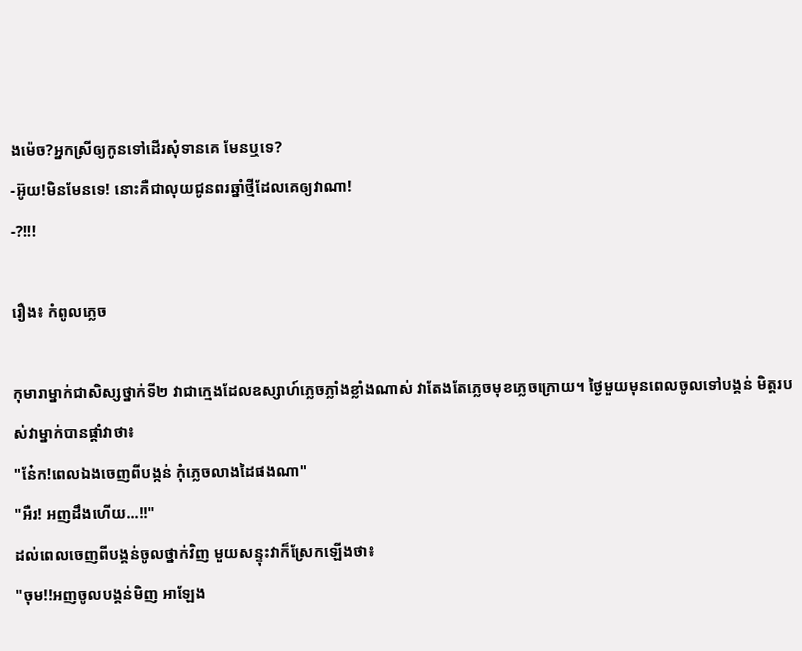ងម៉េច?អ្នកស្រីឲ្យកូនទៅដើរសុំទានគេ មែនឬទេ?
-អ៊ូយ!មិនមែនទេ! នោះគឺជាលុយជូនពរឆ្នាំថ្មីដែលគេឲ្យវាណា!
-?!!!

រឿង៖ កំពូលភ្លេច

កុមារាម្នាក់ជាសិស្សថ្នាក់ទី២ វាជាក្មេងដែលឧស្សាហ៍ភ្លេចភ្លាំងខ្លាំងណាស់ វាតែងតែភ្លេចមុខភ្លេចក្រោយ។ ថ្ងៃមួយមុនពេលចូលទៅបង្គន់ មិត្តរបស់វាម្នាក់បានផ្តាំវាថា៖
"ន៎ែក!ពេលឯងចេញពីបង្កន់ កុំភ្លេចលាងដៃផងណា"
"អឺរ! អញដឹងហើយ...!!"
ដល់ពេលចេញពីបង្គន់ចូលថ្នាក់វិញ មួយសន្ទុះវាក៏ស្រែកឡើងថា៖
"ចុម!!អញចូលបង្គន់មិញ អាឡែង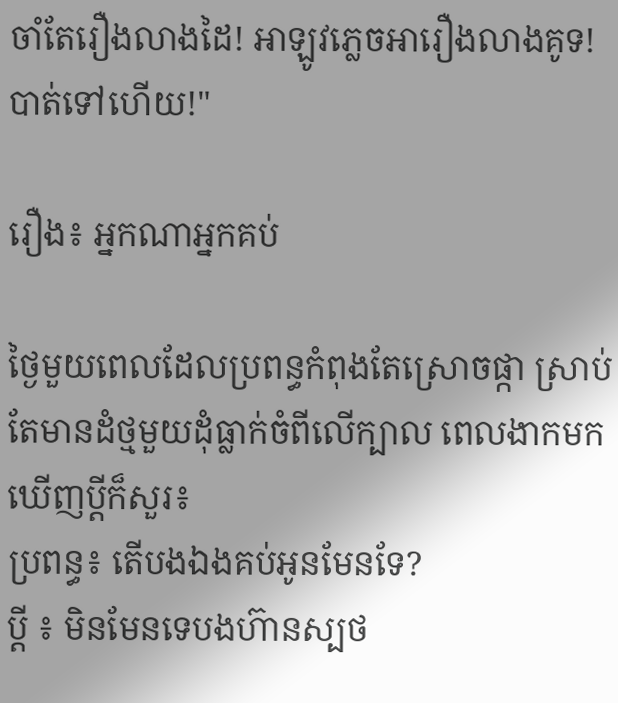ចាំតែរឿងលាងដៃ! អាឡូវភ្លេចអារឿងលាងគូទ! បាត់ទៅហើយ!"

រឿង៖ អ្នកណាអ្នកគប់

ថ្ងៃមួយពេលដែលប្រពន្ធកំពុងតែស្រោចផ្កា ស្រាប់តែមានដំថ្មមួយដុំធ្លាក់ចំពីលើក្បាល ពេលងាកមកឃើញប្តីក៏សួរ៖
ប្រពន្ធ៖ តើបងឯងគប់អូនមែនទែ?
ប្តី ៖ មិនមែនទេបងហ៊ានស្បថ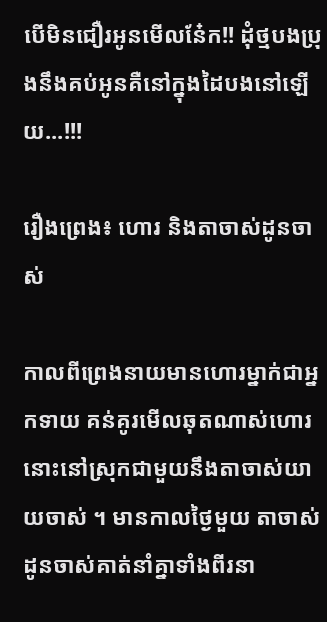បើមិនជឿរអូនមើលនែ៎ក!! ដុំថ្មបងប្រុងនឹងគប់អូនគឺនៅក្នុងដៃបងនៅឡើយ...!!!

រឿងព្រេង៖ ហោរ និងតាចាស់ដូនចាស់

កាលពីព្រេងនាយមានហោរម្នាក់ជាអ្នកទាយ គន់គូរមើលឆុតណាស់ហោរនោះនៅស្រុកជាមួយនឹងតាចាស់យាយចាស់ ។ មានកាលថ្ងៃមួយ តាចាស់ដូនចាស់គាត់នាំគ្នាទាំងពីរនា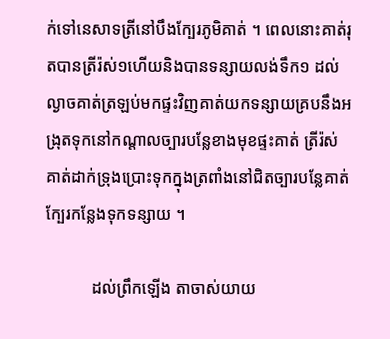ក់ទៅនេសាទត្រីនៅបឹងក្បែរភូមិគាត់ ។ ពេលនោះគាត់រុតបានត្រីរ៉ស់១ហើយនិងបានទន្សាយលង់ទឹក១ ដល់ល្ងាចគាត់ត្រឡប់មកផ្ទះវិញគាត់យកទន្សាយគ្របនឹងអង្រុតទុកនៅកណ្តាលច្បារបន្លែខាងមុខផ្ទះគាត់ ត្រីរ៉ស់ គាត់ដាក់ទ្រុងប្រោះទុកក្នុងត្រពាំងនៅជិតច្បារបន្លែគាត់ ក្បែរកន្លែងទុកទន្សាយ ។

           ដល់ព្រឹកឡើង តាចាស់យាយ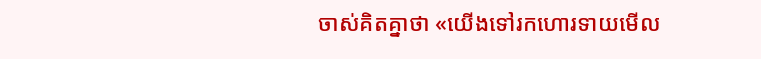ចាស់គិតគ្នាថា «យើងទៅរកហោរទាយមើល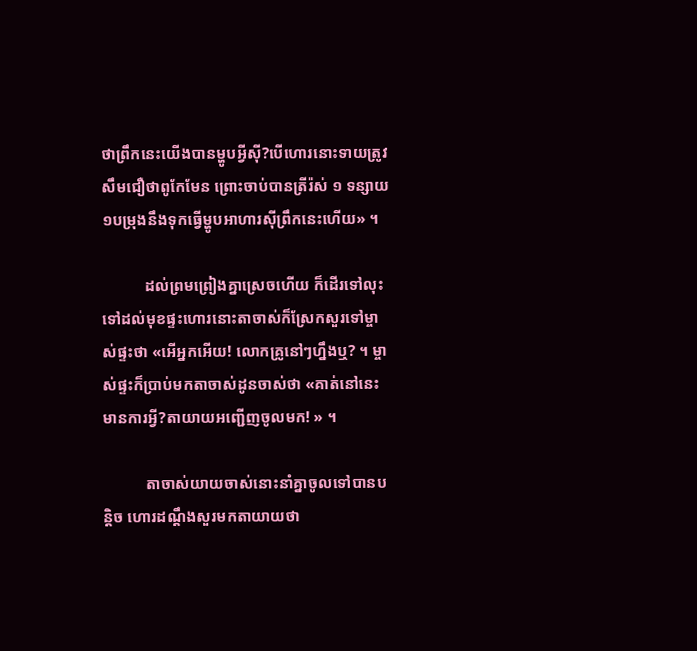ថាព្រឹកនេះយើងបានម្ហូបអ្វីស៊ី?បើហោរនោះទាយត្រូវសឹមជឿថាពូកែមែន ព្រោះចាប់បានត្រីរ៉ស់ ១ ទន្សាយ១បម្រុងនឹងទុកធ្វើម្ហូបអាហារស៊ីព្រឹកនេះហើយ» ។

           ដល់ព្រមព្រៀងគ្នាស្រេចហើយ ក៏ដើរទៅលុះទៅដល់មុខផ្ទះហោរនោះតាចាស់ក៏ស្រែកសួរទៅម្ចាស់ផ្ទះថា «អើអ្នកអើយ! លោកគ្រូនៅៗហ្នឹងឬ? ។ ម្ចាស់ផ្ទះក៏ប្រាប់មកតាចាស់ដូនចាស់ថា «គាត់នៅនេះមានការអ្វី?តាយាយអញ្ជើញចូលមក! » ។

           តាចាស់យាយចាស់នោះនាំគ្នាចូលទៅបានបន្តិច ហោរដណ្តឹងសួរមកតាយាយថា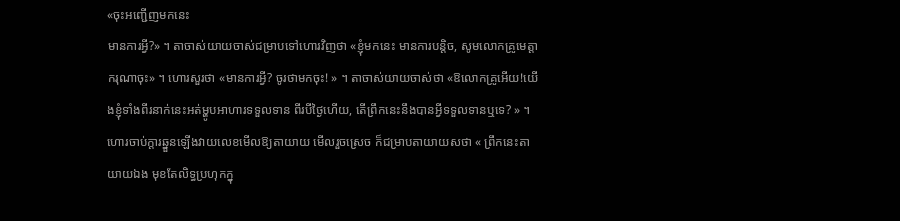«ចុះអញ្ជើញមកនេះ
មានការអ្វី?» ។ តាចាស់យាយចាស់ជម្រាបទៅហោរវិញថា «ខ្ញុំមកនេះ មានការបន្តិច, សូមលោកគ្រូមេត្តាករុណាចុះ» ។ ហោរសួរថា «មានការអ្វី? ចូរថាមកចុះ! » ។ តាចាស់យាយចាស់ថា «ឱលោកគ្រូអើយ!យើងខ្ញុំទាំងពីរនាក់នេះអត់ម្ហូបអាហារទទួលទាន ពីរបីថ្ងៃហើយ, តើព្រឹកនេះនឹងបានអ្វីទទួលទានឬទេ? » ។ហោរចាប់ក្តារឆ្នួនឡើងវាយលេខមើលឱ្យតាយាយ មើលរួចស្រេច ក៏ជម្រាបតាយាយសថា « ព្រឹកនេះតាយាយឯង មុខតែលិទ្ធប្រហុកក្នុ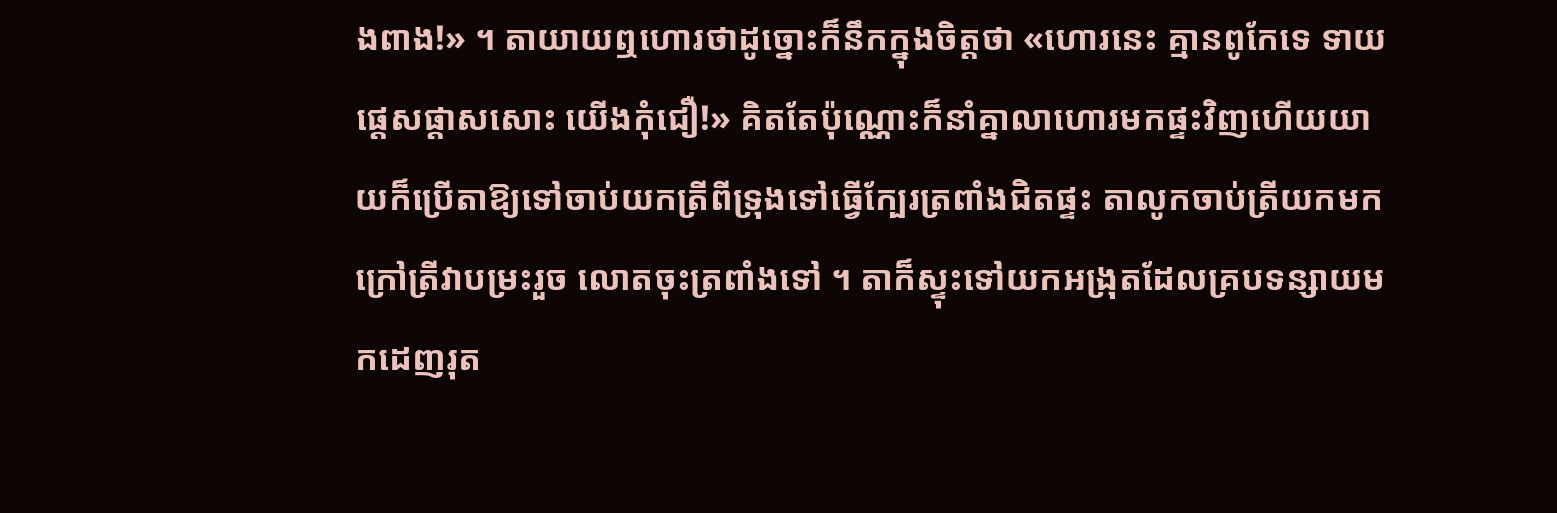ងពាង!» ។ តាយាយឮហោរថាដូច្នោះក៏នឹកក្នុងចិត្តថា «ហោរនេះ គ្មានពូកែទេ ទាយផ្តេសផ្តាសសោះ យើងកុំជឿ!» គិតតែប៉ុណ្ណោះក៏នាំគ្នាលាហោរមកផ្ទះវិញហើយយាយក៏ប្រើតាឱ្យទៅចាប់យកត្រីពីទ្រុងទៅធ្វើក្បែរត្រពាំងជិតផ្ទះ តាលូកចាប់ត្រីយកមកក្រៅត្រីវាបម្រះរួច លោតចុះត្រពាំងទៅ ។ តាក៏ស្ទុះទៅយកអង្រុតដែលគ្របទន្សាយមកដេញរុត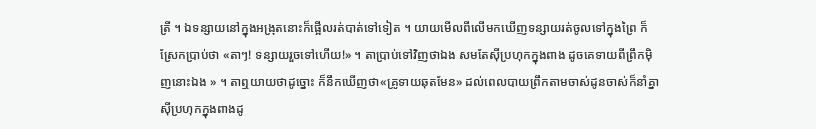ត្រី ។ ឯទន្សាយនៅក្នុងអង្រុតនោះក៏ផ្អើលរត់បាត់ទៅទៀត ។ យាយមើលពីលើមកឃើញទន្សាយរត់ចូលទៅក្នុងព្រៃ ក៏ស្រែកប្រាប់ថា «តាៗ! ទន្សាយរួចទៅហើយ!» ។ តាប្រាប់ទៅវិញថាឯង សមតែស៊ីប្រហុកក្នុងពាង ដូចគេទាយពីព្រឹកម៉ិញនោះឯង » ។ តាឮយាយថាដូច្នោះ ក៏នឹកឃើញថា«គ្រូទាយឆុតមែន» ដល់ពេលបាយព្រឹកតាមចាស់ដូនចាស់ក៏នាំគ្នាស៊ីប្រហុកក្នុងពាងដូ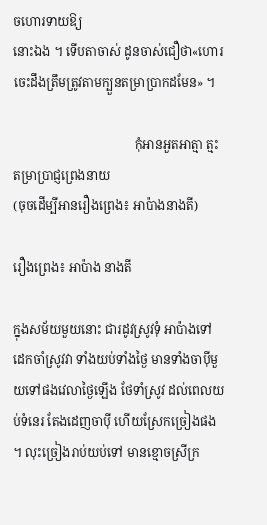ចហោរទាយឱ្យ
នោះឯង ។ ទើបតាចាស់ ដូនចាស់ជឿថា«ហោរចេះដឹងត្រឹមត្រូវតាមក្បួនតម្រាប្រាកដមែន» ។

                                       កុំអានអួតអាត្មា ត្មះតម្រាប្រាជ្ញព្រេងនាយ
(ចុចដើម្បីអានរឿងព្រេង៖ អាប៉ាងនាងតី)

រឿងព្រេង៖ អាប៉ាង នាងតី

ក្នុងសម័យមួយនោះ ជារដូវស្រូវទុំ អាប៉ាងទៅដេកចាំស្រូវវា ទាំងយប់ទាំងថ្ងៃ មានទាំងចាប៉ីមួយទៅផងវេលាថ្ងៃឡើង ថែទាំស្រូវ ដល់ពេលយប់ទំនេរ តែងដេញចាប៉ី ហើយស្រែកច្រៀងផង ។ លុះច្រៀងរាប់យប់ទៅ មានខ្មោចស្រីក្រ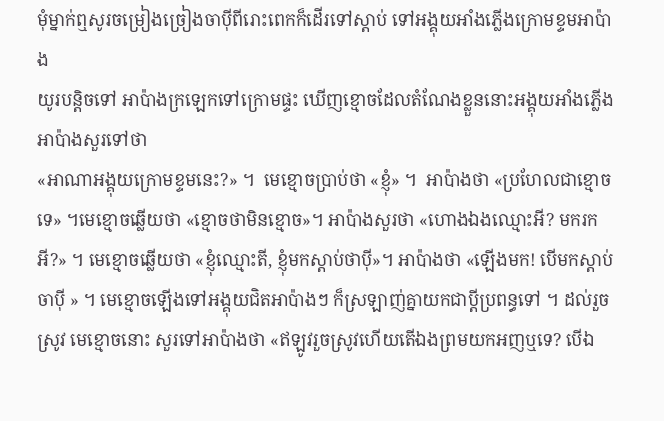មុំម្នាក់ឮសូរចម្រៀងច្រៀងចាប៉ីពីរោះពេកក៏ដើរទៅស្តាប់ ទៅអង្គុយអាំងភ្លើងក្រោមខ្ទមអាប៉ាង
យូរបន្តិចទៅ អាប៉ាងក្រឡេកទៅក្រោមផ្ទះ ឃើញខ្មោចដែលតំណែងខ្លួននោះអង្គុយអាំងភ្លើង អាប៉ាងសួរទៅថា
«អាណាអង្គុយក្រោមខ្ទមនេះ?» ។  មេខ្មោចប្រាប់ថា «ខ្ញុំ» ។  អាប៉ាងថា «ប្រហែលជាខ្មោចទេ» ។មេខ្មោចឆ្លើយថា «ខ្មោចថាមិនខ្មោច»។ អាប៉ាងសួរថា «ហោងឯងឈ្មោះអី? មករកអី?» ។ មេខ្មោចឆ្លើយថា «ខ្ញុំឈ្មោះតី, ខ្ញុំមកស្តាប់ថាប៉ី»។ អាប៉ាងថា «ឡើងមក! បើមកស្តាប់ចាប៉ី » ។ មេខ្មោចឡើងទៅអង្គុយជិតអាប៉ាងៗ ក៏ស្រឡាញ់គ្នាយកជាប្តីប្រពន្ធទៅ ។ ដល់រួចស្រូវ មេខ្មោចនោះ សួរទៅអាប៉ាងថា «ឥឡូវរួចស្រូវហើយតើឯងព្រមយកអញឬទេ? បើឯ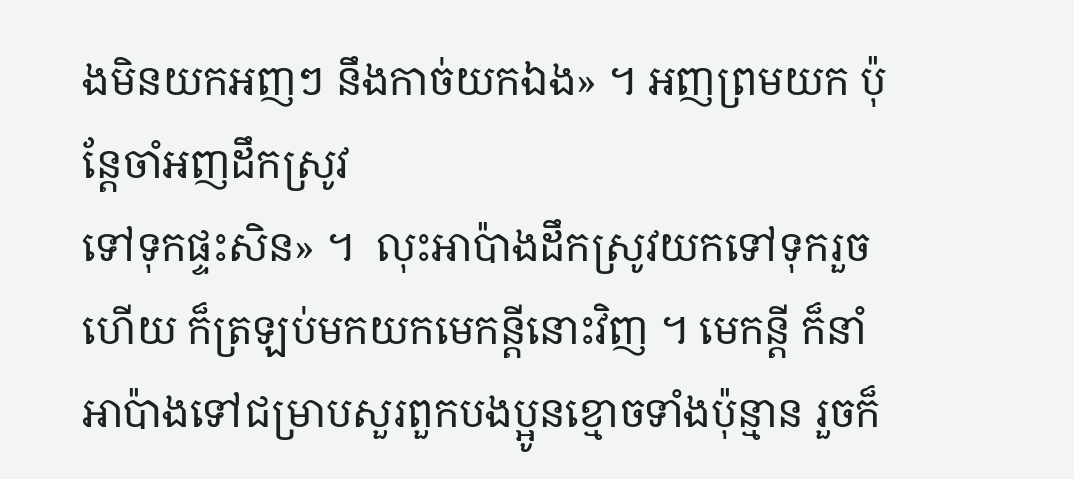ងមិនយកអញៗ នឹងកាច់យកឯង» ។ អញព្រមយក ប៉ុន្តែចាំអញដឹកស្រូវ
ទៅទុកផ្ទះសិន» ។  លុះអាប៉ាងដឹកស្រូវយកទៅទុករួចហើយ ក៏ត្រឡប់មកយកមេកន្តីនោះវិញ ។ មេកន្តី ក៏នាំ
អាប៉ាងទៅជម្រាបសួរពួកបងប្អូនខ្មោចទាំងប៉ុន្មាន រួចក៏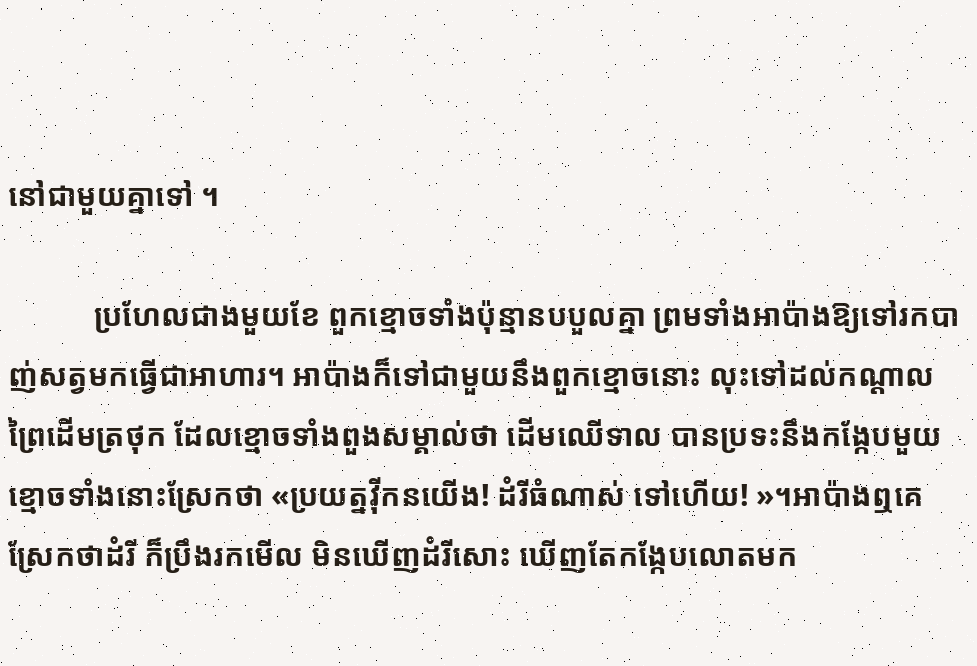នៅជាមួយគ្នាទៅ ។

           ប្រហែលជាងមួយខែ ពួកខ្មោចទាំងប៉ុន្មានបបួលគ្នា ព្រមទាំងអាប៉ាងឱ្យទៅរកបាញ់សត្វមកធ្វើជាអាហារ។ អាប៉ាងក៏ទៅជាមួយនឹងពួកខ្មោចនោះ លុះទៅដល់កណ្តាលព្រៃដើមត្រថុក ដែលខ្មោចទាំងពួងសម្គាល់ថា ដើមឈើទាល បានប្រទះនឹងកង្កែបមួយ ខ្មោចទាំងនោះស្រែកថា «ប្រយត្នវ៉ីកនយើង! ដំរីធំណាស់ ទៅហើយ! »។អាប៉ាងឮគេស្រែកថាដំរី ក៏ប្រឹងរកមើល មិនឃើញដំរីសោះ ឃើញតែកង្កែបលោតមក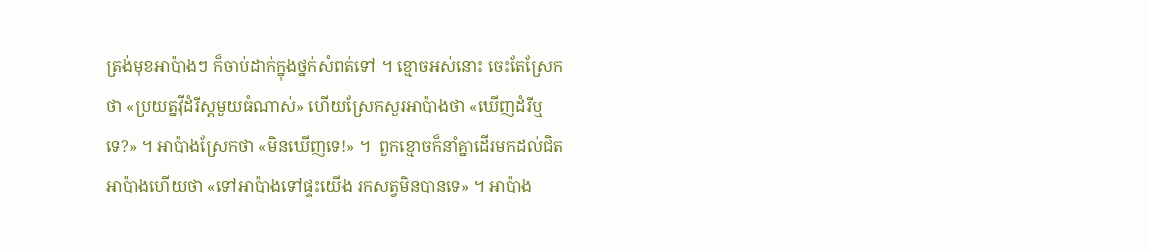ត្រង់មុខអាប៉ាងៗ ក៏ចាប់ដាក់ក្នុងថ្នក់សំពត់ទៅ ។ ខ្មោចអស់នោះ ចេះតែស្រែកថា «ប្រយត្នវ៉ីដំរីស្តមួយធំណាស់» ហើយស្រែកសួរអាប៉ាងថា «ឃើញដំរីឬទេ?» ។ អាប៉ាងស្រែកថា «មិនឃើញទេ!» ។  ពួកខ្មោចក៏នាំគ្នាដើរមកដល់ជិតអាប៉ាងហើយថា «ទៅអាប៉ាងទៅផ្ទះយើង រកសត្វមិនបានទេ» ។ អាប៉ាង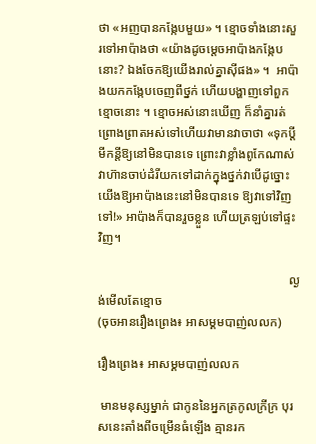ថា «អញបានកង្កែបមួយ» ។ ខ្មោចទាំងនោះសួរទៅអាប៉ាងថា «យ៉ាងដូចម្តេចអាប៉ាងកង្កែបនោះ? ឯងចែកឱ្យយើងរាល់គ្នាស៊ីផង» ។  អាប៉ាងយកកង្កែបចេញពីថ្នក់ ហើយបង្ហាញទៅពួកខ្មោចនោះ ។ ខ្មោចអស់នោះឃើញ ក៏នាំគ្នារត់ព្រោងព្រាតអស់ទៅហើយវាមានវាចាថា «ទុកប្តីមីកន្តីឱ្យនៅមិនបានទេ ព្រោះវាខ្លាំងពូកែណាស់ វាហ៊ានចាប់ដំរីយកទៅដាក់ក្នុងថ្នក់វាបើដូច្នោះ យើងឱ្យអាប៉ាងនេះនៅមិនបានទេ ឱ្យវាទៅវិញទៅ!» អាប៉ាងក៏បានរួចខ្លួន ហើយត្រឡប់ទៅផ្ទះវិញ។

                                                             ល្ងង់មើលតែខ្មោច
(ចុចអានរឿងព្រេង៖ អាសម្គមបាញ់លលក)

រឿងព្រេង៖ អាសម្គមបាញ់លលក

 មានមនុស្សម្នាក់ ជាកូននៃអ្នកត្រកូលក្រីក្រ បុរសនេះតាំងពីចម្រើនធំឡើង គ្មានរក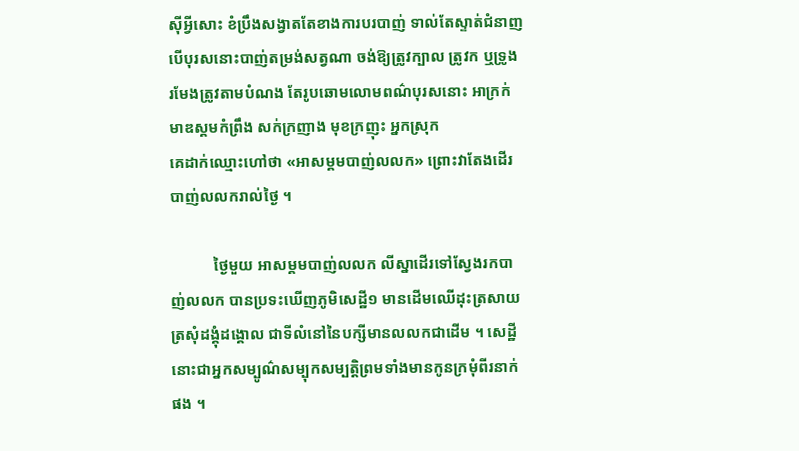ស៊ីអ្វីសោះ ខំប្រឹងសង្វាតតែខាងការបរបាញ់ ទាល់តែស្ទាត់ជំនាញ បើបុរសនោះបាញ់តម្រង់សត្វណា ចង់ឱ្យត្រូវក្បាល ត្រូវក ឬទ្រូង រមែងត្រូវតាមបំណង តែរូបឆោមលោមពណ៌បុរសនោះ អាក្រក់មាឌស្គមកំព្រឹង សក់ក្រញាង មុខក្រញុះ អ្នកស្រុក
គេដាក់ឈ្មោះហៅថា «អាសម្គមបាញ់លលក» ព្រោះវាតែងដើរបាញ់លលករាល់ថ្ងៃ ។

           ថ្ងៃមួយ អាសម្គមបាញ់លលក លីស្នាដើរទៅស្វែងរកបាញ់លលក បានប្រទះឃើញភូមិសេដ្ឋី១ មានដើមឈើដុះត្រសាយត្រសុំដង្គុំដង្គោល ជាទីលំនៅនៃបក្សីមានលលកជាដើម ។ សេដ្ឋីនោះជាអ្នកសម្បូណ៌សម្បុកសម្បត្តិព្រមទាំងមានកូនក្រមុំពីរនាក់ផង ។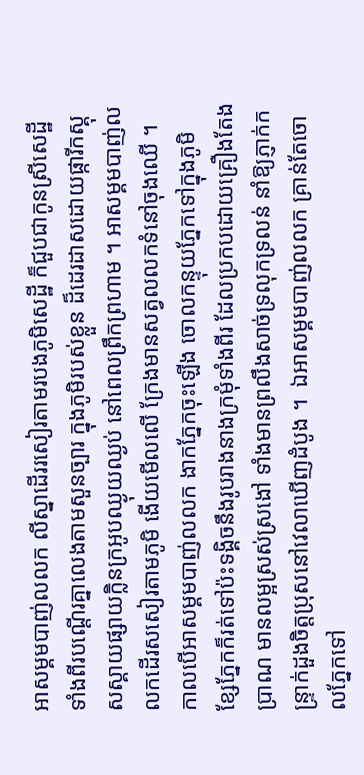អាសម្គមបាញ់លលក លីស្នាដើររសៀរតាមរបងភូមិសេដ្ឋី ក៏ជួបជាកូនស្រីសេដ្ឋីទាំងពីរបណ្តើរគ្នាលេងតាមសួនច្បារ ក្នុងភូមិរបស់ខ្លួន ដ៏ដេរដាសដោយផ្ការីកស្គុសស្គាយផ្សាយក្លិនក្រអូបឈ្ងុយឈ្ងប់ នៅពេលព្រឹកព្រហាម ។ អាសម្គមបាញ់លលកដើរសសៀរតាមភូមិ ងើយមើលលើ ក្រែងមានសត្វលលកទំនៅចុងឈើ ។ កាលបើអាសម្គមបាញ់លលក ងាកភ្នែកចុះឡើង ចោលកន្ទុយភ្នែកទៅក្នុងភូមិ ខ្សែភ្នែកក៏រត់ទៅប៉ះទង្គិចនឹងរូបរាងនាងក្រមុំទាំងពីរ ដែលប្រកបដោយគ្រឿងតែងប្រាណ មានលម្អស្រស់ស្រងៅ ទាំងមានព្រលឹងសាច់ទ្រលុកទ្រលន់ នាំឱ្យភ្ញាក់កន្ទ្រាក់ដួងចិត្តប្រុសនៅវេលាឃើញដំបូង ។  ឯអាសម្គមបាញ់លលក គ្រាន់តែចោលភ្នែកទៅ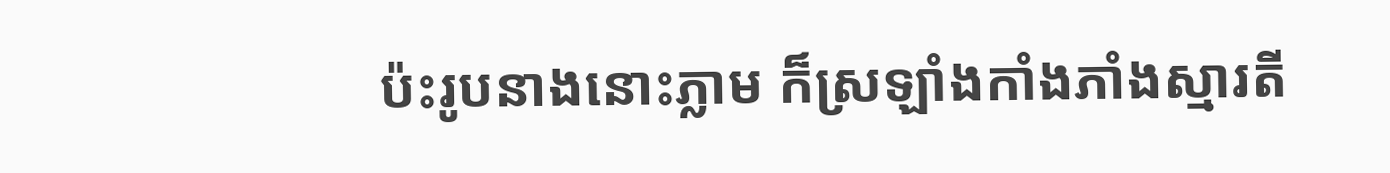ប៉ះរូបនាងនោះភ្លាម ក៏ស្រឡាំងកាំងភាំងស្មារតី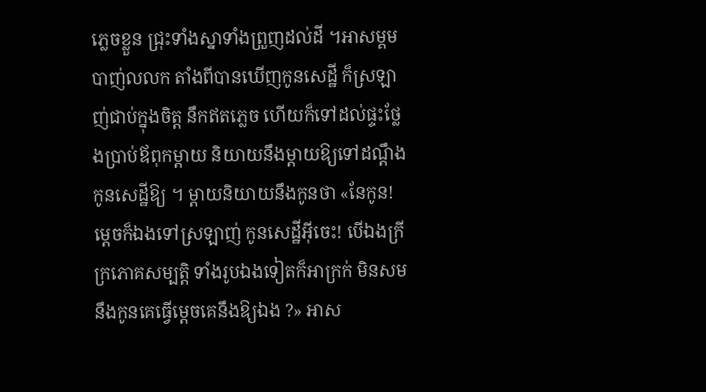ភ្លេចខ្លួន ជ្រុះទាំងស្នាទាំងព្រួញដល់ដី ។អាសម្គមបាញ់លលក តាំងពីបានឃើញកូនសេដ្ឋី ក៏ស្រឡាញ់ជាប់ក្នុងចិត្ត នឹកឥតភ្លេច ហើយក៏ទៅដល់ផ្ទះថ្លែងប្រាប់ឪពុកម្តាយ និយាយនឹងម្តាយឱ្យទៅដណ្តឹងកូនសេដ្ឋីឱ្យ ។ ម្តាយនិយាយនឹងកូនថា «នែកូន! ម្តេចក៏ឯងទៅស្រឡាញ់ កូនសេដ្ឋីអ៊ីចេះ! បើឯងក្រីក្រភោគសម្បត្តិ ទាំងរូបឯងទៀតក៏អាក្រក់ មិនសមនឹងកូនគេធ្វើម្តេចគេនឹងឱ្យឯង ?» អាស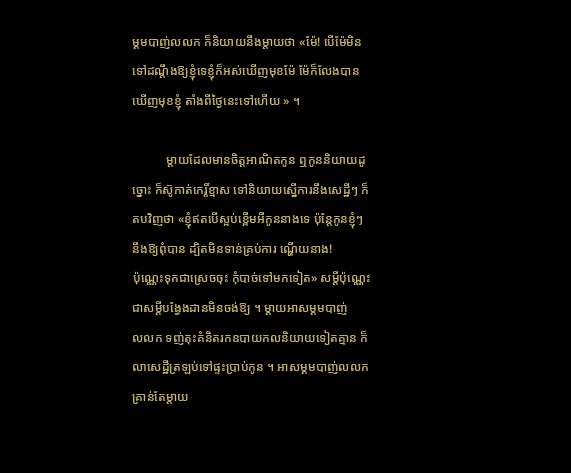ម្គមបាញ់លលក ក៏និយាយនឹងម្តាយថា «ម៉ែ! បើម៉ែមិនទៅដណ្តឹងឱ្យខ្ញុំទេខ្ញុំក៏អស់ឃើញមុខម៉ែ ម៉ែក៏លែងបានឃើញមុខខ្ញុំ តាំងពីថ្ងៃនេះទៅហើយ » ។

           ម្តាយដែលមានចិត្តអាណិតកូន ឮកូននិយាយដូច្នោះ ក៏ស៊ូកាត់កេរ្តិ៍ខ្មាស ទៅនិយាយស្នើការនឹងសេដ្ឋីៗ ក៏តបវិញថា «ខ្ញុំឥតបើស្អប់ខ្ពើមអីកូននាងទេ ប៉ុន្តែកូនខ្ញុំៗ នឹងឱ្យពុំបាន ដ្បិតមិនទាន់គ្រប់ការ ណ្ហើយនាង!
ប៉ុណ្ណេះទុកជាស្រេចចុះ កុំបាច់ទៅមកទៀត» សម្ដីប៉ុណ្ណេះ ជាសម្ដីបង្វែងដានមិនចង់ឱ្យ ។ ម្តាយអាសម្គមបាញ់
លលក ទញ់តុះគំនិតរកឧបាយកលនិយាយទៀតគ្មាន ក៏លាសេដ្ឋីត្រឡប់ទៅផ្ទះប្រាប់កូន ។ អាសម្គមបាញ់លលកគ្រាន់តែម្តាយ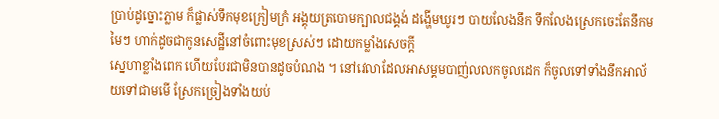ប្រាប់ដូច្នោះភ្លាម ក៏ផ្លាស់ទឹកមុខក្រៀមក្រំ អង្គុយត្របោមក្បាលជង្គង់ ដង្ហើមឃូរៗ បាយលែងនឹក ទឹកលែងស្រេកចេះតែនឹកមមៃៗ ហាក់ដូចជាកូនសេដ្ឋីនៅចំពោះមុខស្រស់ៗ ដោយកម្លាំងសេចក្តី
ស្នេហាខ្លាំងពេក ហើយបែរជាមិនបានដូចបំណង ។ នៅវេលាដែលអាសម្គមបាញ់លលកចូលដេក ក៏ចូលទៅទាំងនឹកអាល័យទៅជាមមើ ស្រែកច្រៀងទាំងយប់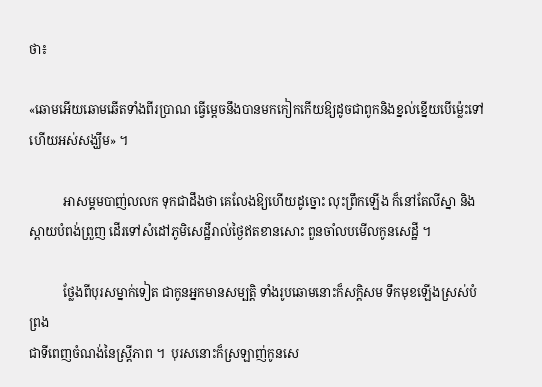ថា៖

«ឆោមអើយឆោមឆើតទាំងពីរប្រាណ ធ្វើម្តេចនឹងបានមកកៀកកើយឱ្យដូចជាពូកនិងខ្នល់ខ្នើយបើម៉្លេះទៅហើយអស់សង្ឃឹម» ។

           អាសម្គមបាញ់លលក ទុកជាដឹងថា គេលែងឱ្យហើយដូច្នោះ លុះព្រឹកឡើង ក៏នៅតែលីស្នា និងស្ពាយបំពង់ព្រួញ ដើរទៅសំដៅភូមិសេដ្ឋីរាល់ថ្ងៃឥតខានសោះ ពួនចាំលបមើលកូនសេដ្ឋី ។

           ថ្លែងពីបុរសម្នាក់ទៀត ជាកូនអ្នកមានសម្បត្តិ ទាំងរូបឆោមនោះក៏សក្តិសម ទឹកមុខឡើងស្រស់បំព្រង
ជាទីពេញចំណង់នៃស្រ្តីភាព ។  បុរសនោះក៏ស្រឡាញ់កូនសេ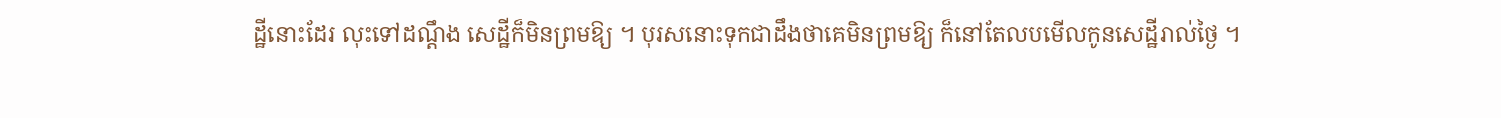ដ្ឋីនោះដែរ លុះទៅដណ្តឹង សេដ្ឋីក៏មិនព្រមឱ្យ ។ បុរសនោះទុកជាដឹងថាគេមិនព្រមឱ្យ ក៏នៅតែលបមើលកូនសេដ្ឋីរាល់ថ្ងៃ ។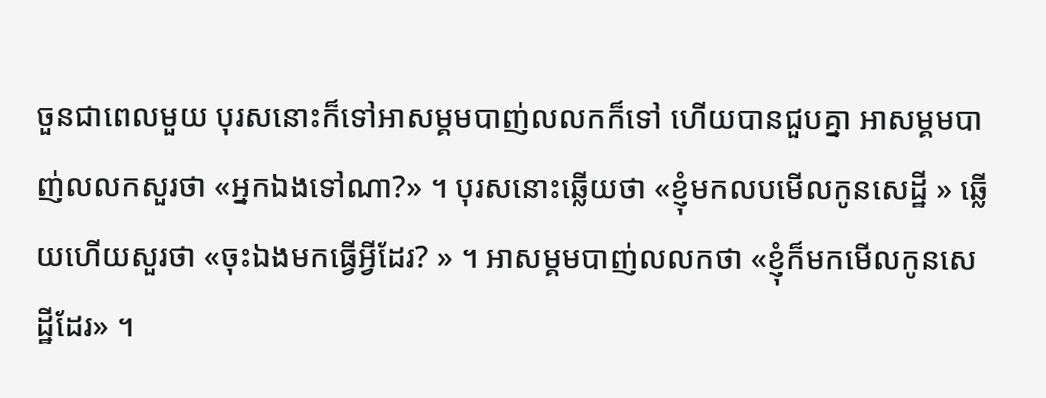ចួនជាពេលមួយ បុរសនោះក៏ទៅអាសម្គមបាញ់លលកក៏ទៅ ហើយបានជួបគ្នា អាសម្គមបាញ់លលកសួរថា «អ្នកឯងទៅណា?» ។ បុរសនោះឆ្លើយថា «ខ្ញុំមកលបមើលកូនសេដ្ឋី » ឆ្លើយហើយសួរថា «ចុះឯងមកធ្វើអ្វីដែរ? » ។ អាសម្គមបាញ់លលកថា «ខ្ញុំក៏មកមើលកូនសេដ្ឋីដែរ» ។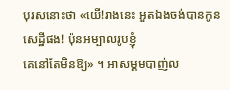បុរសនោះថា «យើ!រាងនេះ អួតឯងចង់បានកូនសេដ្ឋីផង! ប៉ុនអម្បាលរូបខ្ញុំ
គេនៅតែមិនឱ្យ» ។ អាសម្គមបាញ់ល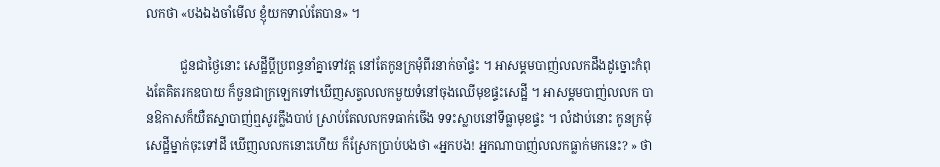លកថា «បងឯងចាំមើល ខ្ញុំយកទាល់តែបាន» ។

           ជួនជាថ្ងៃនោះ សេដ្ឋីប្តីប្រពន្ធនាំគ្នាទៅវត្ត នៅតែកូនក្រមុំពីរនាក់ចាំផ្ទះ ។ អាសម្គមបាញ់លលកដឹងដូច្នោះកំពុងតែគិតរកឧបាយ ក៏ចួនជាក្រឡេកទៅឃើញសត្វលលកមួយទំនៅចុងឈើមុខផ្ទះសេដ្ឋី ។ អាសម្គមបាញ់លលក បានឱកាសក៏យឺតស្នាបាញ់ឮសូរក្លឹងបាប់ ស្រាប់តែលលកទធាក់ចើង ទទះស្លាបនៅទីធ្លាមុខផ្ទះ ។ លំដាប់នោះ កូនក្រមុំសេដ្ឋីម្នាក់ចុះទៅដី ឃើញលលកនោះហើយ ក៏ស្រែកប្រាប់បងថា «អ្នកបង! អ្នកណាបាញ់លលកធ្លាក់មកនេះ? » ថា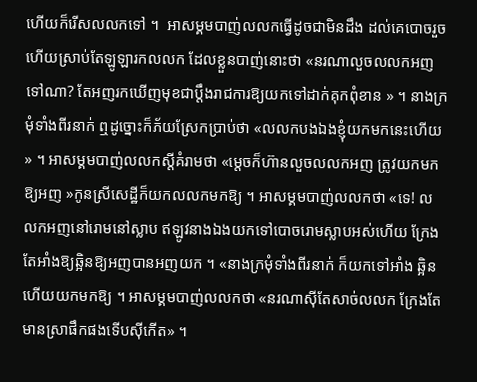ហើយក៏រើសលលកទៅ ។  អាសម្គមបាញ់លលកធ្វើដូចជាមិនដឹង ដល់គេបោចរួចហើយស្រាប់តែឡូឡារកលលក ដែលខ្លួនបាញ់នោះថា «នរណាលួចលលកអញទៅណា? តែអញរកឃើញមុខជាប្តឹងរាជការឱ្យយកទៅដាក់គុកពុំខាន » ។ នាងក្រមុំទាំងពីរនាក់ ឮដូច្នោះក៏ភ័យស្រែកប្រាប់ថា «លលកបងឯងខ្ញុំយកមកនេះហើយ » ។ អាសម្គមបាញ់លលកស្តីគំរាមថា «ម្តេចក៏ហ៊ានលួចលលកអញ ត្រូវយកមកឱ្យអញ »កូនស្រីសេដ្ឋីក៏យកលលកមកឱ្យ ។ អាសម្គមបាញ់លលកថា «ទេ! លលកអញនៅរោមនៅស្លាប ឥឡូវនាងឯងយកទៅបោចរោមស្លាបអស់ហើយ ក្រែងតែអាំងឱ្យឆ្អិនឱ្យអញបានអញយក ។ «នាងក្រមុំទាំងពីរនាក់ ក៏យកទៅអាំង ឆ្អិនហើយយកមកឱ្យ ។ អាសម្គមបាញ់លលកថា «នរណាស៊ីតែសាច់លលក ក្រែងតែមានស្រាផឹកផងទើបស៊ីកើត» ។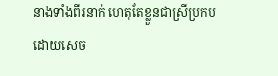នាងទាំងពីរនាក់ ហេតុតែខ្លួនជាស្រីប្រកបដោយសេច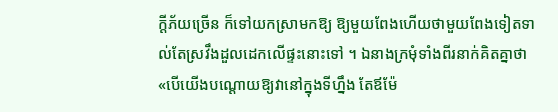ក្តីភ័យច្រើន ក៏ទៅយកស្រាមកឱ្យ ឱ្យមួយពែងហើយថាមួយពែងទៀតទាល់តែស្រវឹងដួលដេកលើផ្ទះនោះទៅ ។ ឯនាងក្រមុំទាំងពីរនាក់គិតគ្នាថា
«បើយើងបណ្តោយឱ្យវានៅក្នុងទីហ្នឹង តែឪម៉ែ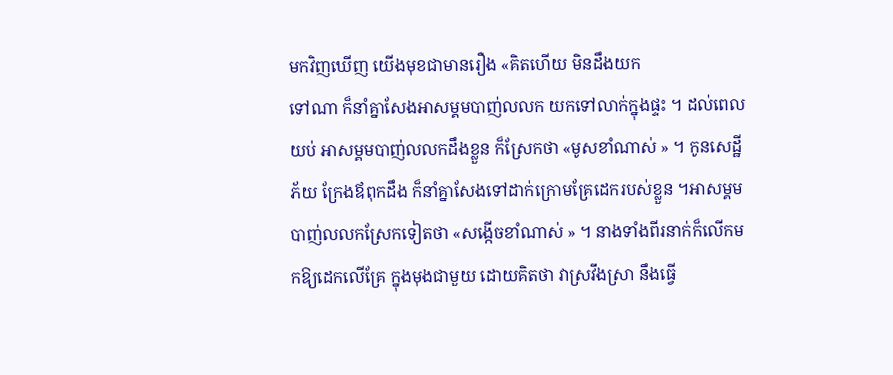មកវិញឃើញ យើងមុខជាមានរឿង «គិតហើយ មិនដឹងយក
ទៅណា ក៏នាំគ្នាសែងអាសម្គមបាញ់លលក យកទៅលាក់ក្នុងផ្ទះ ។ ដល់ពេលយប់ អាសម្គមបាញ់លលកដឹងខ្លួន ក៏ស្រែកថា «មូសខាំណាស់ » ។ កូនសេដ្ឋីភ័យ ក្រែងឪពុកដឹង ក៏នាំគ្នាសែងទៅដាក់ក្រោមគ្រែដេករបស់ខ្លួន ។អាសម្គមបាញ់លលកស្រែកទៀតថា «សង្កើចខាំណាស់ » ។ នាងទាំងពីរនាក់ក៏លើកមកឱ្យដេកលើគ្រែ ក្នុងមុងជាមួយ ដោយគិតថា វាស្រវឹងស្រា នឹងធ្វើ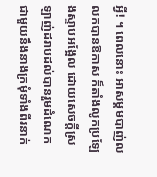អ្វី! ។ ពេលនោះ អាសម្គមបាញ់លលកបានឱកាស ក៏តាំងលូកប្រឡែងស្ទាបអង្អែល ដោយសេចក្តីស្រឡាញ់ដរាបដល់បានរួមដំណេក ជាមួយនឹងនាងក្រមុំទាំងពីរនាក់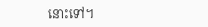នោះទៅ។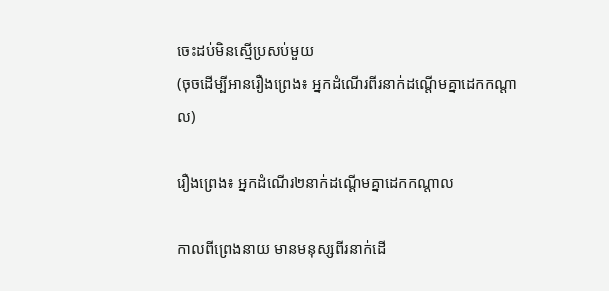ចេះដប់មិនស្មើប្រសប់មួយ
(ចុចដើម្បីអានរឿងព្រេង៖ អ្នកដំណើរពីរនាក់ដណ្ដើមគ្នាដេកកណ្ដាល)

រឿងព្រេង៖ អ្នកដំណើរ២នាក់ដណ្ដើមគ្នាដេកកណ្ដាល

កាលពីព្រេងនាយ មានមនុស្សពីរនាក់ដើ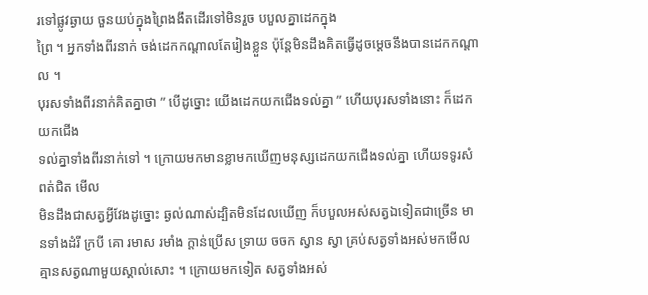រទៅផ្លូវឆ្ងាយ ចួនយប់ក្នុងព្រៃងងឹតដើរទៅមិនរួច បបួលគ្នាដេកក្នុង
ព្រៃ ។ អ្នកទាំងពីរនាក់ ចង់ដេកកណ្តាលតែរៀងខ្លួន ប៉ុន្តែមិនដឹងគិតធ្វើដូចម្តេចនឹងបានដេកកណ្តាល ។
បុរសទាំងពីរនាក់គិតគ្នាថា ” បើដូច្នោះ យើងដេកយកជើងទល់គ្នា ” ហើយបុរសទាំងនោះ ក៏ដេកយកជើង
ទល់គ្នាទាំងពីរនាក់ទៅ ។ ក្រោយមកមានខ្លាមកឃើញមនុស្សដេកយកជើងទល់គ្នា ហើយទទូរសំពត់ជិត មើល
មិនដឹងជាសត្វអ្វីវែងដូច្នោះ ឆ្ងល់ណាស់ដ្បិតមិនដែលឃើញ ក៏បបួលអស់សត្វឯទៀតជាច្រើន មានទាំងដំរី ក្របី គោ រមាស រមាំង ក្តាន់ប្រើស ទ្រាយ ចចក ស្វាន ស្វា គ្រប់សត្វទាំងអស់មកមើល គ្មានសត្វណាមួយស្គាល់សោះ ។ ក្រោយមកទៀត សត្វទាំងអស់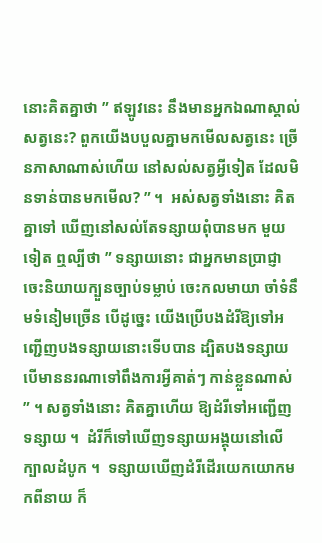នោះគិតគ្នាថា ” ឥឡូវនេះ នឹងមានអ្នកឯណាស្គាល់សត្វនេះ? ពួកយើងបបួលគ្នាមកមើលសត្វនេះ ច្រើនភាសាណាស់ហើយ នៅសល់សត្វអ្វីទៀត ដែលមិនទាន់បានមកមើល? ” ។  អស់សត្វទាំងនោះ គិតគ្នាទៅ ឃើញនៅសល់តែទន្សាយពុំបានមក មួយទៀត ឮល្បីថា ” ទន្សាយនោះ ជាអ្នកមានប្រាជ្ញា ចេះនិយាយក្បួនច្បាប់ទម្លាប់ ចេះកលមាយា ចាំទំនឹមទំនៀមច្រើន បើដូច្នេះ យើងប្រើបងដំរីឱ្យទៅអញ្ជើញបងទន្សាយនោះទើបបាន ដ្បិតបងទន្សាយបើមាននរណាទៅពឹងការអ្វីគាត់ៗ កាន់ខ្លួនណាស់ ” ។ សត្វទាំងនោះ គិតគ្នាហើយ ឱ្យដំរីទៅអញ្ជើញទន្សាយ ។  ដំរីក៏ទៅឃើញទន្សាយអង្គុយនៅលើក្បាលដំបូក ។  ទន្សាយឃើញដំរីដើរយេកយោកមកពីនាយ ក៏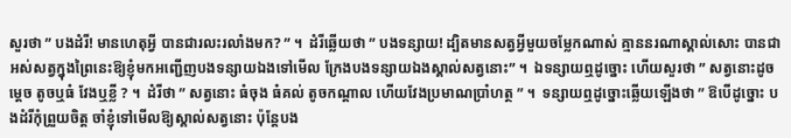សួរថា ” បងដំរី! មានហេតុអ្វី បានជារលះរលាំងមក? ” ។  ដំរីឆ្លើយថា ” បងទន្សាយ! ដ្បិតមានសត្វអ្វីមួយចម្លែកណាស់ គ្មាននរណាស្គាល់សោះ បានជាអស់សត្វក្នុងព្រៃនេះឱ្យខ្ញុំមកអញ្ជើញបងទន្សាយឯងទៅមើល ក្រែងបងទន្សាយឯងស្គាល់សត្វនោះ” ។  ឯទន្សាយឮដូច្នោះ ហើយសួរថា ” សត្វនោះដូចម្តេច តូចឬធំ វែងឬខ្លី ? ។  ដំរីថា ” សត្វនោះ ធំចុង ធំគល់ តូចកណ្តាល ហើយវែងប្រមាណប្រាំហត្ថ ” ។  ទន្សាយឮដូច្នោះឆ្លើយឡើងថា ” ឱបើដូច្នោះ បងដំរីកុំព្រួយចិត្ត ចាំខ្ញុំទៅមើលឱ្យស្គាល់សត្វនោះ ប៉ុន្តែបង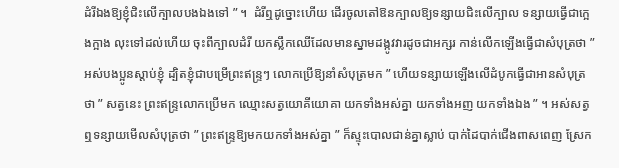ដំរីឯងឱ្យខ្ញុំជិះលើក្បាលបងឯងទៅ ” ។  ដំរីឮដូច្នោះហើយ ដើរចូលតៅឱនក្បាលឱ្យទន្សាយជិះលើក្បាល ទន្សាយធ្វើជាក្អេងក្អាង លុះទៅដល់ហើយ ចុះពីក្បាលដំរី យកស្លឹកឈើដែលមានស្នាមដង្កូវវារដូចជាអក្សរ កាន់លើកឡើងធ្វើជាសំបុត្រថា ” អស់បងប្អូនស្តាប់ខ្ញុំ ដ្បិតខ្ញុំជាបម្រើព្រះឥន្រ្ទៗ លោកប្រើឱ្យនាំសំបុត្រមក ” ហើយទន្សាយឡើងលើដំបូកធ្វើជាអានសំបុត្រថា ” សត្វនេះ ព្រះឥន្រ្ទលោកប្រើមក ឈ្មោះសត្វយោគីយោគា យកទាំងអស់គ្នា យកទាំងអញ យកទាំងឯង ” ។ អស់សត្វឮទន្សាយមើលសំបុត្រថា ” ព្រះឥន្រ្ទឱ្យមកយកទាំងអស់គ្នា ” ក៏ស្ទុះបោលជាន់គ្នាស្លាប់ បាក់ដៃបាក់ជើងពាសពេញ ស្រែក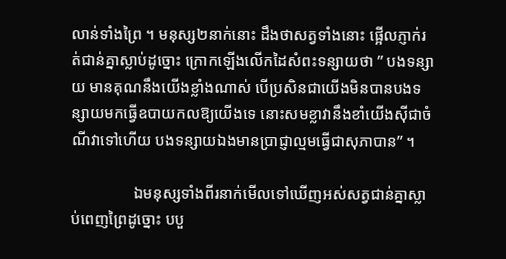លាន់ទាំងព្រៃ ។ មនុស្ស២នាក់នោះ ដឹងថាសត្វទាំងនោះ ផ្អើលភ្ញាក់រត់ជាន់គ្នាស្លាប់ដូច្នោះ ក្រោកឡើងលើកដៃសំពះទន្សាយថា ” បងទន្សាយ មានគុណនឹងយើងខ្លាំងណាស់ បើប្រសិនជាយើងមិនបានបងទន្សាយមកធ្វើឧបាយកលឱ្យយើងទេ នោះសមខ្លាវានឹងខាំយើងស៊ីជាចំណីវាទៅហើយ បងទន្សាយឯងមានប្រាជ្ញាល្មមធ្វើជាសុភាបាន” ។

                ឯមនុស្សទាំងពីរនាក់មើលទៅឃើញអស់សត្វជាន់គ្នាស្លាប់ពេញព្រៃដូច្នោះ បបួ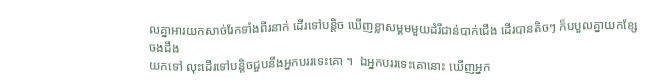លគ្នាអារយកសាច់រែកទាំងពីរនាក់ ដើរទៅបន្តិច ឃើញខ្លាសម្គមមួយដំរីជាន់បាក់ជើង ដើរបានតិចៗ ក៏បបួលគ្នាយកខ្សែចងដឹង
យកទៅ លុះដើរទៅបន្តិចជួបនឹងអ្នកបររទេះគោ ។  ឯអ្នកបររទេះគោនោះ ឃើញអ្នក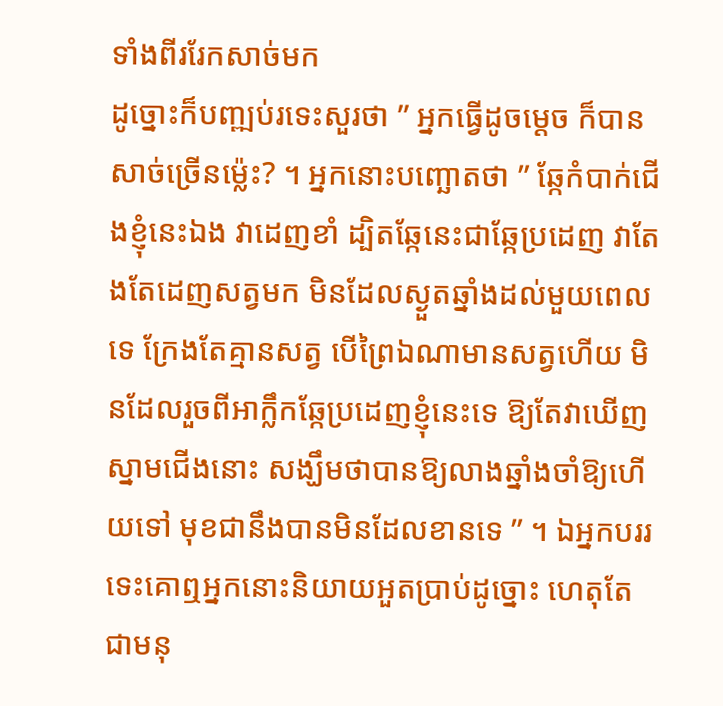ទាំងពីររែកសាច់មក
ដូច្នោះក៏បញ្ឍប់រទេះសួរថា ” អ្នកធ្វើដូចម្តេច ក៏បានសាច់ច្រើនម្ល៉េះ? ។ អ្នកនោះបញ្ឆោតថា ” ឆ្កែកំបាក់ជើងខ្ញុំនេះឯង វាដេញខាំ ដ្បិតឆ្កែនេះជាឆ្កែប្រដេញ វាតែងតែដេញសត្វមក មិនដែលស្ងួតឆ្នាំងដល់មួយពេលទេ ក្រែងតែគ្មានសត្វ បើព្រៃឯណាមានសត្វហើយ មិនដែលរួចពីអាក្លឹកឆ្កែប្រដេញខ្ញុំនេះទេ ឱ្យតែវាឃើញស្នាមជើងនោះ សង្ឃឹមថាបានឱ្យលាងឆ្នាំងចាំឱ្យហើយទៅ មុខជានឹងបានមិនដែលខានទេ ” ។ ឯអ្នកបររទេះគោឮអ្នកនោះនិយាយអួតប្រាប់ដូច្នោះ ហេតុតែជាមនុ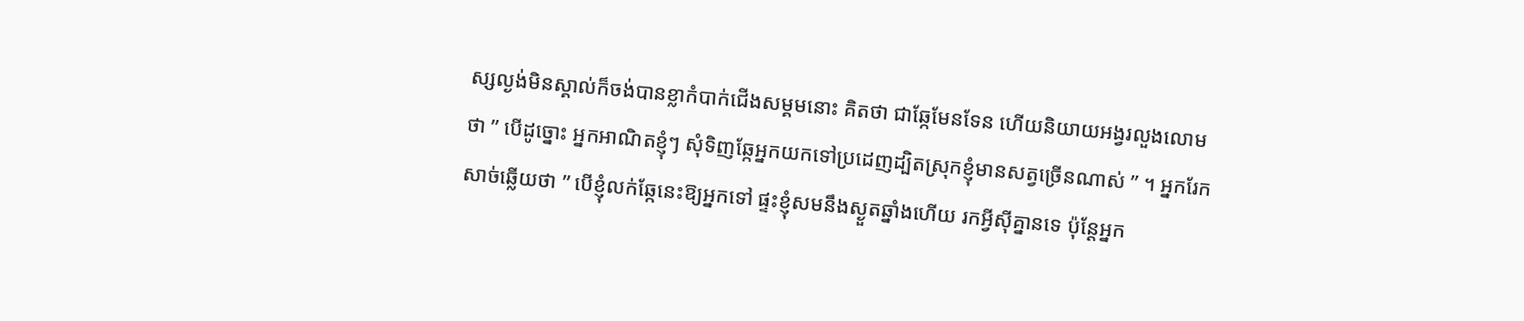ស្សល្ងង់មិនស្គាល់ក៏ចង់បានខ្លាកំបាក់ជើងសម្គមនោះ គិតថា ជាឆ្កែមែនទែន ហើយនិយាយអង្វរលួងលោមថា ” បើដូច្នោះ អ្នកអាណិតខ្ញុំៗ សុំទិញឆ្កែអ្នកយកទៅប្រដេញដ្បិតស្រុកខ្ញុំមានសត្វច្រើនណាស់ ” ។ អ្នករែកសាច់ឆ្លើយថា ” បើខ្ញុំលក់ឆ្កែនេះឱ្យអ្នកទៅ ផ្ទះខ្ញុំសមនឹងស្ងួតឆ្នាំងហើយ រកអ្វីស៊ីគ្នានទេ ប៉ុន្តែអ្នក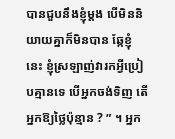បានជួបនឹងខ្ញុំម្តង បើមិននិយាយគ្នាក៏មិនបាន ឆ្កែខ្ញុំនេះ ខ្ញុំស្រឡាញ់វារកអ្វីប្រៀបគ្មានទេ បើអ្នកចង់ទិញ តើអ្នកឱ្យថ្លៃប៉ុន្មាន ? ” ។ អ្នក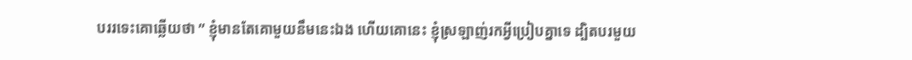បររទេះគោឆ្លើយថា ” ខ្ញុំមានតែគោមួយនឹមនេះឯង ហើយគោនេះ ខ្ញុំស្រឡាញ់រកអ្វីប្រៀបគ្នាទេ ដ្បិតបរមួយ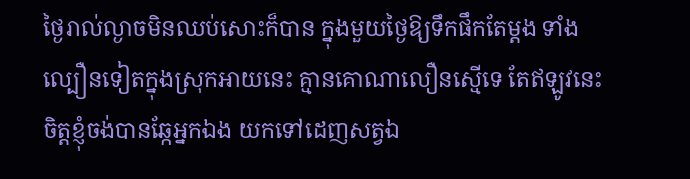ថ្ងៃរាល់ល្ងាចមិនឈប់សោះក៏បាន ក្នុងមួយថ្ងៃឱ្យទឹកផឹកតែម្តង ទាំងល្បឿនទៀតក្នុងស្រុកអាយនេះ គ្មានគោណាលឿនស្មើទេ តែឥឡូវនេះ ចិត្តខ្ញុំចង់បានឆ្កែអ្នកឯង យកទៅដេញសត្វឯ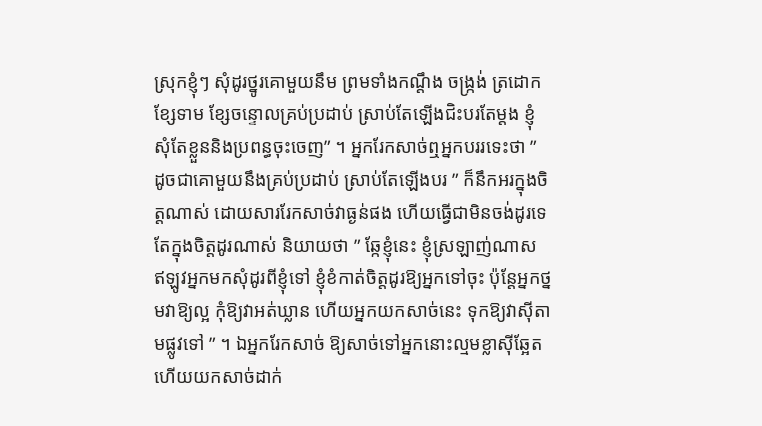ស្រុកខ្ញុំៗ សុំដូរថ្នូរគោមួយនឹម ព្រមទាំងកណ្តឹង ចង្រ្កង់ ត្រដោក ខ្សែទាម ខ្សែចន្ទោលគ្រប់ប្រដាប់ ស្រាប់តែឡើងជិះបរតែម្តង ខ្ញុំសុំតែខ្លួននិងប្រពន្ធចុះចេញ” ។ អ្នករែកសាច់ឮអ្នកបររទេះថា ” ដូចជាគោមួយនឹងគ្រប់ប្រដាប់ ស្រាប់តែឡើងបរ ” ក៏នឹកអរក្នុងចិត្តណាស់ ដោយសាររែកសាច់វាធ្ងន់ផង ហើយធ្វើជាមិនចង់ដូរទេ តែក្នុងចិត្តដូរណាស់ និយាយថា ” ឆ្កែខ្ញុំនេះ ខ្ញុំស្រឡាញ់ណាស ឥឡូវអ្នកមកសុំដូរពីខ្ញុំទៅ ខ្ញុំខំកាត់ចិត្តដូរឱ្យអ្នកទៅចុះ ប៉ុន្តែអ្នកថ្នមវាឱ្យល្អ កុំឱ្យវាអត់ឃ្លាន ហើយអ្នកយកសាច់នេះ ទុកឱ្យវាស៊ីតាមផ្លូវទៅ ” ។ ឯអ្នករែកសាច់ ឱ្យសាច់ទៅអ្នកនោះល្មមខ្លាស៊ីឆ្អែត ហើយយកសាច់ដាក់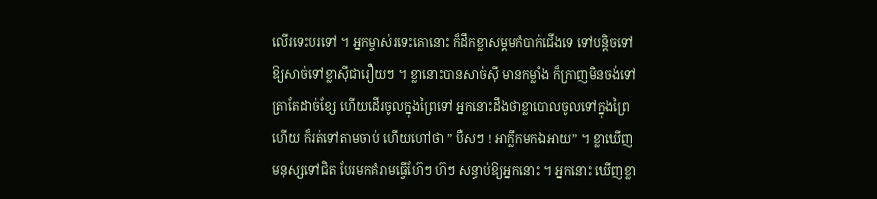លើរទេះបរទៅ ។ អ្នកម្ចាស់រទេះគោនោះ ក៏ដឹកខ្លាសម្គមកំបាក់ជើងទេ ទៅបន្តិចទៅ ឱ្យសាច់ទៅខ្លាស៊ីជារឿយៗ ។ ខ្លានោះបានសាច់ស៊ី មានកម្លាំង ក៏ក្រាញមិនចង់ទៅ ត្រាតែដាច់ខ្សែ ហើយដើរចូលក្នុងព្រៃទៅ អ្នកនោះដឹងថាខ្លាបោលចូលទៅក្នុងព្រៃហើយ ក៏រត់ទៅតាមចាប់ ហើយហៅថា ” បឺសៗ ! អាក្លឹកមកឯអាយ” ។ ខ្លាឃើញមនុស្សទៅជិត បែរមកគំរាមធ្វើហ៊ែៗ ហ៊ៗ សន្ធាប់ឱ្យអ្នកនោះ ។ អ្នកនោះ ឃើញខ្លា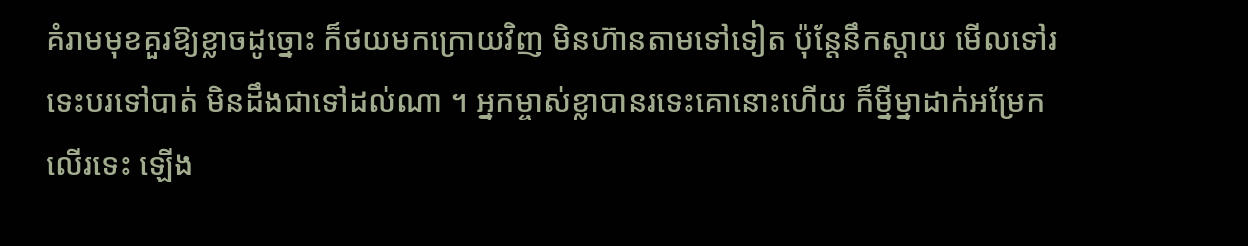គំរាមមុខគួរឱ្យខ្លាចដូច្នោះ ក៏ថយមកក្រោយវិញ មិនហ៊ានតាមទៅទៀត ប៉ុន្តែនឹកស្តាយ មើលទៅរទេះបរទៅបាត់ មិនដឹងជាទៅដល់ណា ។ អ្នកម្ចាស់ខ្លាបានរទេះគោនោះហើយ ក៏ម្នីម្នាដាក់អម្រែកលើរទេះ ឡើង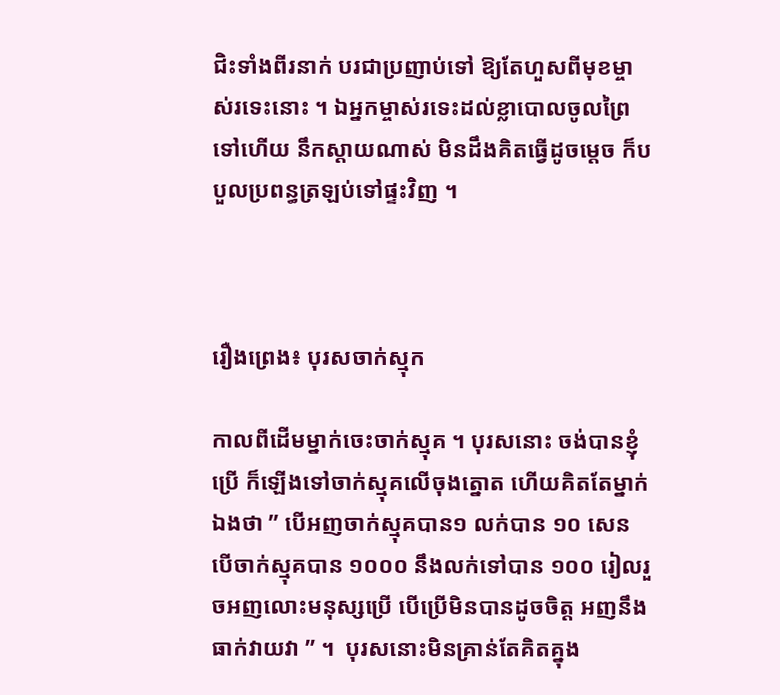ជិះទាំងពីរនាក់ បរជាប្រញាប់ទៅ ឱ្យតែហួសពីមុខម្ចាស់រទេះនោះ ។ ឯអ្នកម្ចាស់រទេះដល់ខ្លាបោលចូលព្រៃទៅហើយ នឹកស្តាយណាស់ មិនដឹងគិតធ្វើដូចម្តេច ក៏បបួលប្រពន្ធត្រឡប់ទៅផ្ទះវិញ ។



រឿងព្រេង៖ បុរសចាក់ស្មុក

កាលពីដើមម្នាក់ចេះចាក់ស្មុគ ។ បុរសនោះ ចង់បានខ្ញុំប្រើ ក៏ឡើងទៅចាក់ស្មុគលើចុងត្នោត ហើយគិតតែម្នាក់
ឯងថា ” បើអញចាក់ស្មុគបាន១ លក់បាន ១០ សេន បើចាក់ស្មុគបាន ១០០០ នឹងលក់ទៅបាន ១០០ រៀលរួចអញលោះមនុស្សប្រើ បើប្រើមិនបានដូចចិត្ត អញនឹងធាក់វាយវា ” ។  បុរសនោះមិនគ្រាន់តែគិតគ្នុង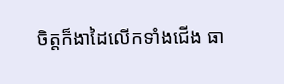ចិត្តក៏ងាដៃលើកទាំងជើង ធា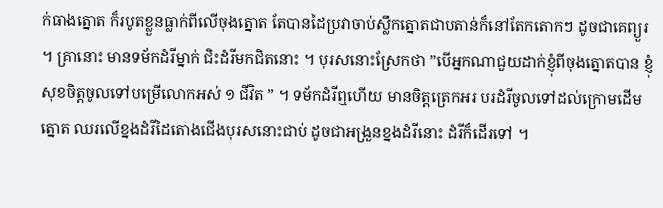ក់ធាងត្នោត ក៏របូតខ្លួនធ្លាក់ពីលើចុងត្នោត តែបានដៃប្រវាចាប់ស្លឹកត្នោតជាបតាន់ក៏នៅតែកតោកៗ ដូចជាគេព្យួរ ។ គ្រានោះ មានទម័កដំរីម្នាក់ ជិះដំរីមកជិតនោះ ។ បុរសនោះស្រែកថា ”បើអ្នកណាជួយដាក់ខ្ញុំពីចុងត្នោតបាន ខ្ញុំសុខចិត្តចូលទៅបម្រើលោកអស់ ១ ជីវិត ” ។ ទម័កដំរីឮហើយ មានចិត្តត្រេកអរ បរដំរីចូលទៅដល់ក្រោមដើមត្នោត ឈរលើខ្នងដំរីដៃតោងជើងបុរសនោះជាប់ ដូចជាអង្រួនខ្នងដំរីនោះ ដំរីក៏ដើរទៅ ។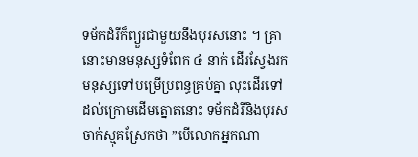ទម័កដំរីក៏ព្យួរជាមួយនឹងបុរសនោះ ។ គ្រានោះមានមនុស្សទំពែក ៤ នាក់ ដើរស្វែងរកមនុស្សទៅបម្រើប្រពន្ធគ្រប់គ្នា លុះដើរទៅដល់ក្រោមដើមត្នោតនោះ ទម័កដំរីនិងបុរសចាក់ស្មុគស្រែកថា ”បើលោកអ្នកណា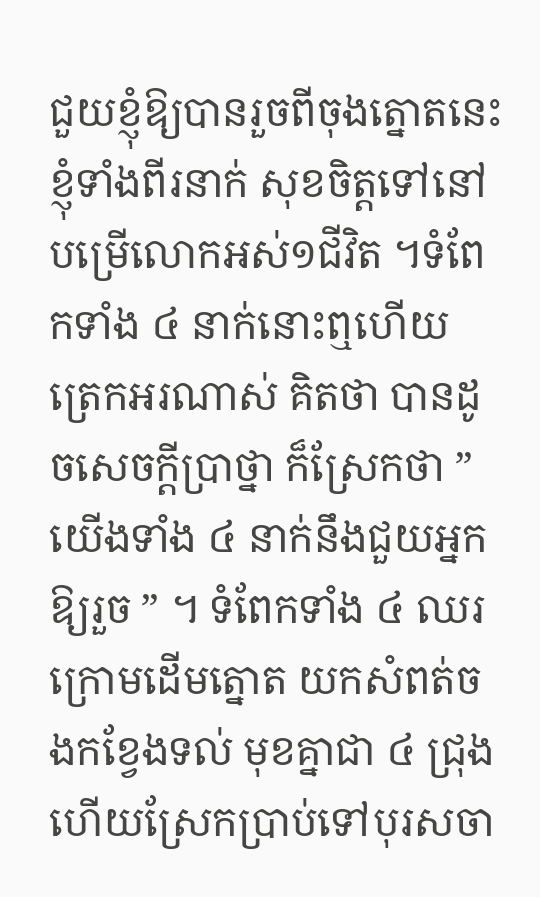ជួយខ្ញុំឱ្យបានរួចពីចុងត្នោតនេះ ខ្ញុំទាំងពីរនាក់ សុខចិត្តទៅនៅបម្រើលោកអស់១ជីវិត ។ទំពែកទាំង ៤ នាក់នោះឮហើយ ត្រេកអរណាស់ គិតថា បានដូចសេចក្តីប្រាថ្នា ក៏ស្រែកថា ” យើងទាំង ៤ នាក់នឹងជួយអ្នកឱ្យរួច ” ។ ទំពែកទាំង ៤ ឈរក្រោមដើមត្នោត យកសំពត់ចងកខ្វែងទល់ មុខគ្នាជា ៤ ជ្រុង ហើយស្រែកប្រាប់ទៅបុរសចា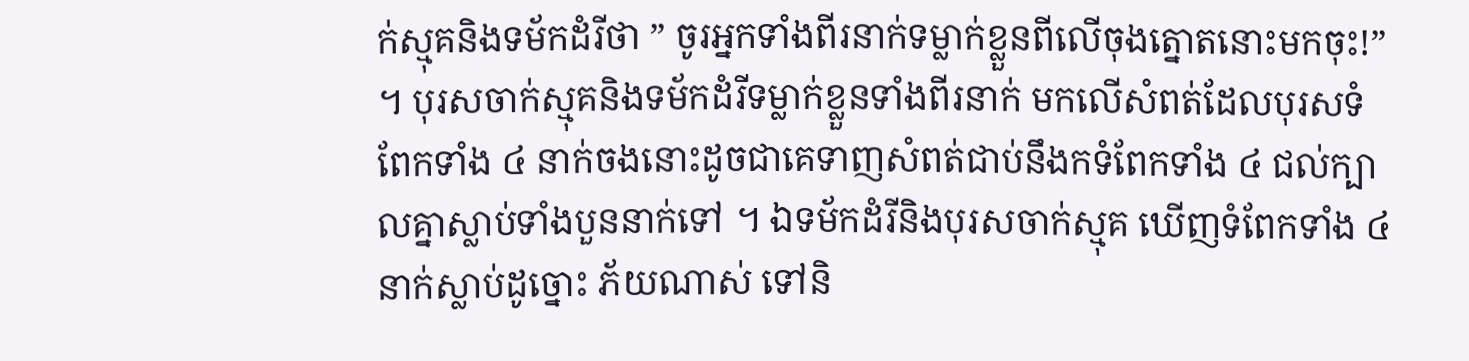ក់ស្មុគនិងទម័កដំរីថា ” ចូរអ្នកទាំងពីរនាក់ទម្លាក់ខ្លួនពីលើចុងត្នោតនោះមកចុះ!” ។ បុរសចាក់ស្មុគនិងទម័កដំរីទម្លាក់ខ្លួនទាំងពីរនាក់ មកលើសំពត់ដែលបុរសទំពែកទាំង ៤ នាក់ចងនោះដូចជាគេទាញសំពត់ជាប់នឹងកទំពែកទាំង ៤ ជល់ក្បាលគ្នាស្លាប់ទាំងបួននាក់ទៅ ។ ឯទម័កដំរីនិងបុរសចាក់ស្មុគ ឃើញទំពែកទាំង ៤ នាក់ស្លាប់ដូច្នោះ ភ័យណាស់ ទៅនិ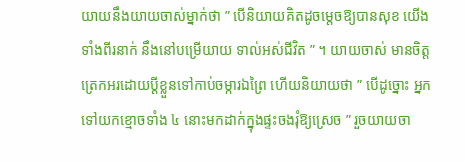យាយនឹងយាយចាស់ម្នាក់ថា ” បើនិយាយគិតដូចម្តេចឱ្យបានសុខ យើងទាំងពីរនាក់ នឹងនៅបម្រើយាយ ទាល់អស់ជីវិត ” ។ យាយចាស់ មានចិត្តត្រេកអរដោយប្តីខ្លួនទៅកាប់ចម្ការឯព្រៃ ហើយនិយាយថា ” បើដូច្នោះ អ្នកទៅយកខ្មោចទាំង ៤ នោះមកដាក់ក្នុងផ្ទះចងរុំឱ្យស្រេច ” រួចយាយចា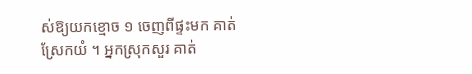ស់ឱ្យយកខ្មោច ១ ចេញពីផ្ទះមក គាត់ស្រែកយំ ។ អ្នកស្រុកសួរ គាត់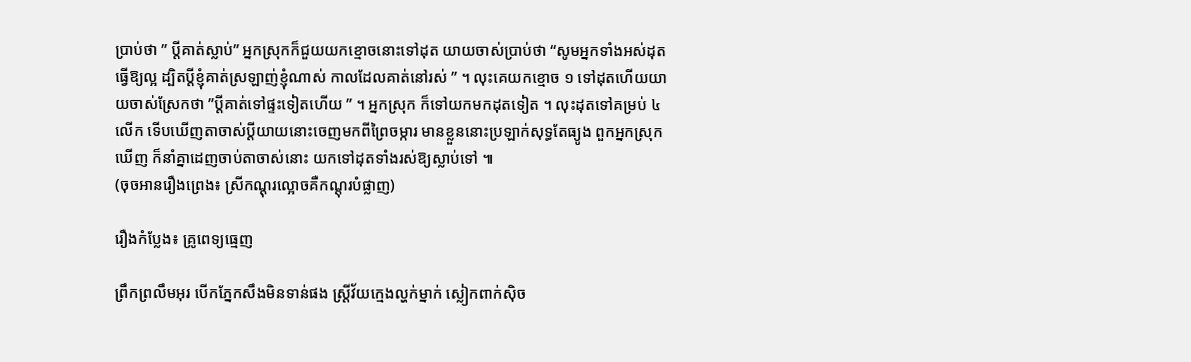ប្រាប់ថា ” ប្តីគាត់ស្លាប់” អ្នកស្រុកក៏ជួយយកខ្មោចនោះទៅដុត យាយចាស់ប្រាប់ថា “សូមអ្នកទាំងអស់ដុតធ្វើឱ្យល្អ ដ្បិតប្តីខ្ញុំគាត់ស្រឡាញ់ខ្ញុំណាស់ កាលដែលគាត់នៅរស់ ” ។ លុះគេយកខ្មោច ១ ទៅដុតហើយយាយចាស់ស្រែកថា ”ប្តីគាត់ទៅផ្ទះទៀតហើយ ” ។ អ្នកស្រុក ក៏ទៅយកមកដុតទៀត ។ លុះដុតទៅគម្រប់ ៤ លើក ទើបឃើញតាចាស់ប្តីយាយនោះចេញមកពីព្រៃចម្ការ មានខ្លួននោះប្រឡាក់សុទ្ធតែធ្យូង ពួកអ្នកស្រុកឃើញ ក៏នាំគ្នាដេញចាប់តាចាស់នោះ យកទៅដុតទាំងរស់ឱ្យស្លាប់ទៅ ៕
(ចុចអានរឿងព្រេង៖ ស្រីកណ្ដុរល្អោចគឺកណ្ដុរបំផ្លាញ)

រឿងកំប្លែង៖ គ្រូពេទ្យធ្មេញ

ព្រឹកព្រលឹមអុរ បើកភ្នែកសឹងមិនទាន់ផង ស្រ្តីវ័យក្មេងល្ហក់ម្នាក់ ស្លៀកពាក់ស៊ិច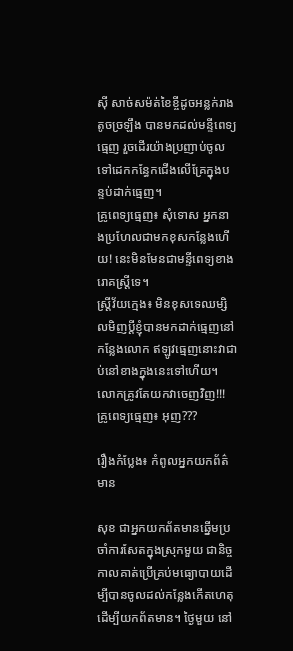ស៊ី សាច់សម៉ត់ខៃខ្ចីដូចអន្លក់រាងតូចច្រឡឹង បានមកដល់មន្ទីពេទ្យធ្មេញ រួចដើរយ៉ាងប្រញាប់ចូលទៅដេកកន្ធែកជើងលើគ្រែក្នុងបន្ទប់ដាក់ធ្មេញ។
គ្រូពេទ្យធ្មេញ៖ សុំទោស អ្នកនាងប្រហែលជាមកខុសកន្លែងហើយ! នេះមិនមែនជាមន្ទីពេទ្យខាងរោគស្ត្រីទេ។
ស្រ្តីវ័យក្មេង៖ មិនខុសទេឈម្សិលមិញប្តីខ្ញុំបានមកដាក់ធ្មេញនៅកន្លែងលោក ឥឡូវធ្មេញនោះវាជាប់នៅខាងក្នុងនេះទៅហើយ។ លោកគ្រូវតែយកវាចេញវិញ!!!
គ្រូពេទ្យធ្មេញ៖ អុញ???

រឿងកំប្លែង៖ កំពូលអ្នកយកព័ត៌មាន

សុខ ជាអ្នកយកព័តមានឆ្នើមប្រចាំការសែតក្នុងស្រុកមួយ ជានិច្ចកាលគាត់ប្រើគ្រប់មធ្យោបាយដើម្បីបានចូលដល់កន្លែងកើតហេតុដើម្បីយកព័តមាន។ ថ្ងៃមួយ នៅ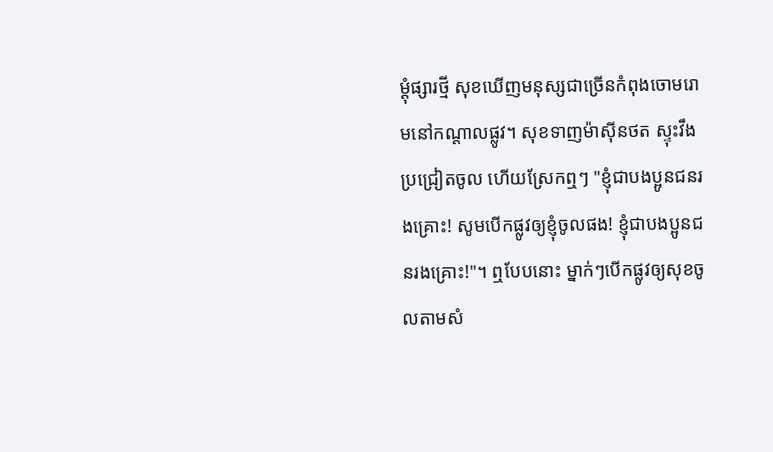ម្តុំផ្សារថ្មី សុខឃើញមនុស្សជាច្រើនកំពុងចោមរោមនៅកណ្តាលផ្លូវ។ សុខទាញម៉ាស៊ីនថត ស្ទុះវឹងប្រជ្រៀតចូល ហើយស្រែកឮៗ "ខ្ញុំជាបងប្អូនជនរងគ្រោះ! សូមបើកផ្លូវឲ្យខ្ញុំចូលផង! ខ្ញុំជាបងប្អូនជនរងគ្រោះ!"។ ឮបែបនោះ ម្នាក់ៗបើកផ្លូវឲ្យសុខចូលតាមសំ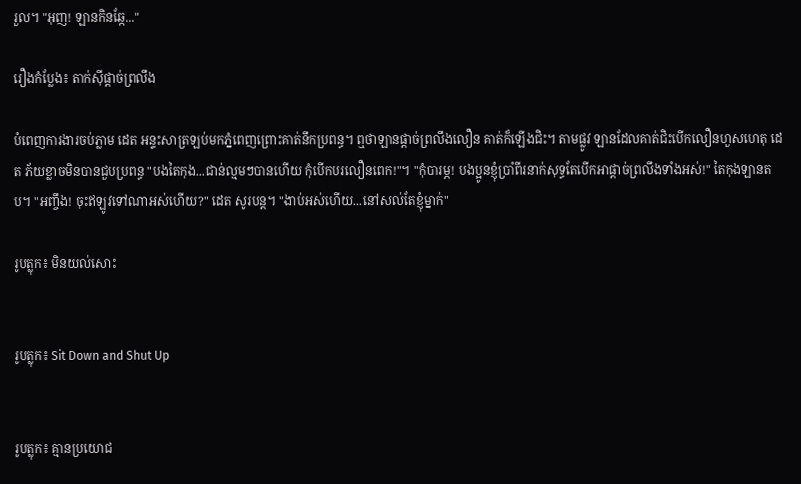រួល។ "អុញ! ឡានកិនឆ្កែ..."

រឿងកំប្លែង៖ តាក់ស៊ីផ្តាច់ព្រលឹង

បំពេញការងារចប់ភ្លាម ដេត អន្ទះសាត្រឡប់មកភ្នំពេញព្រោះគាត់នឹកប្រពន្ធ។ ឮថាឡានផ្តាច់ព្រលឹងលឿន គាត់ក៏ឡើងជិះ។ តាមផ្លូវ ឡានដែលគាត់ជិះបើកលឿនហួសហេតុ ដេត ភ័យខ្លាចមិនបានជួបប្រពន្ធ "បងតៃកុង...ជាន់ល្មមៗបានហើយ កុំបើកបរលឿនពេក!"។ "កុំបារម្ភ! បងប្អូនខ្ញុំប្រាំពីរនាក់សុទ្ធតែបើកអាផ្តាច់ព្រលឹងទាំងអស់!" តៃកុងឡានតប។ "អញ្ចឹង! ចុះឥឡូវទៅណាអស់ហើយ?" ដេត សូរបន្ត។ "ងាប់អស់ហើយ...នៅសល់តែខ្ញុំម្នាក់"

រូបត្លុក៖ មិនយល់សោះ


រូបត្លុក៖ Sit Down and Shut Up


រូបត្លុក៖ គ្មានប្រយោជ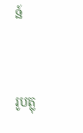ន៍


រូបត្លុ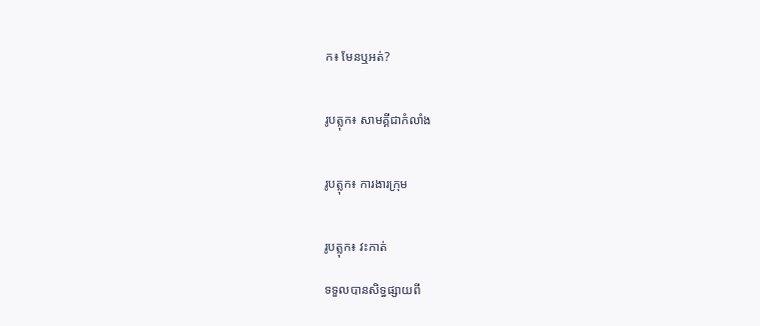ក៖ មែនឬអត់?


រូបត្លុក៖ សាមគ្គីជាកំលាំង


រូបត្លុក៖ ការងារក្រុម


រូបត្លុក៖ វះកាត់

ទទួលបានសិទ្ធផ្សាយពី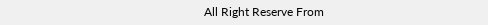All Right Reserve From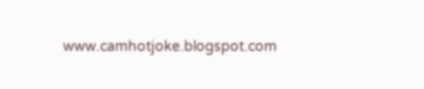www.camhotjoke.blogspot.com